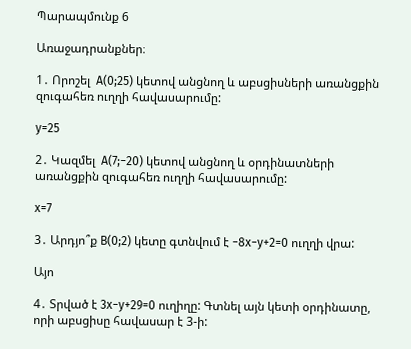Պարապմունք 6

Առաջադրանքներ։

1․ Որոշել  A(0;25) կետով անցնող և աբսցիսների առանցքին զուգահեռ ուղղի հավասարումը:

y=25

2․ Կազմել  A(7;−20) կետով անցնող և օրդինատների առանցքին զուգահեռ ուղղի հավասարումը:

x=7

3․ Արդյո՞ք B(0;2) կետը գտնվում է −8x−y+2=0 ուղղի վրա:

Այո

4․ Տրված է 3x−y+29=0 ուղիղը: Գտնել այն կետի օրդինատը, որի աբսցիսը հավասար է 3-ի: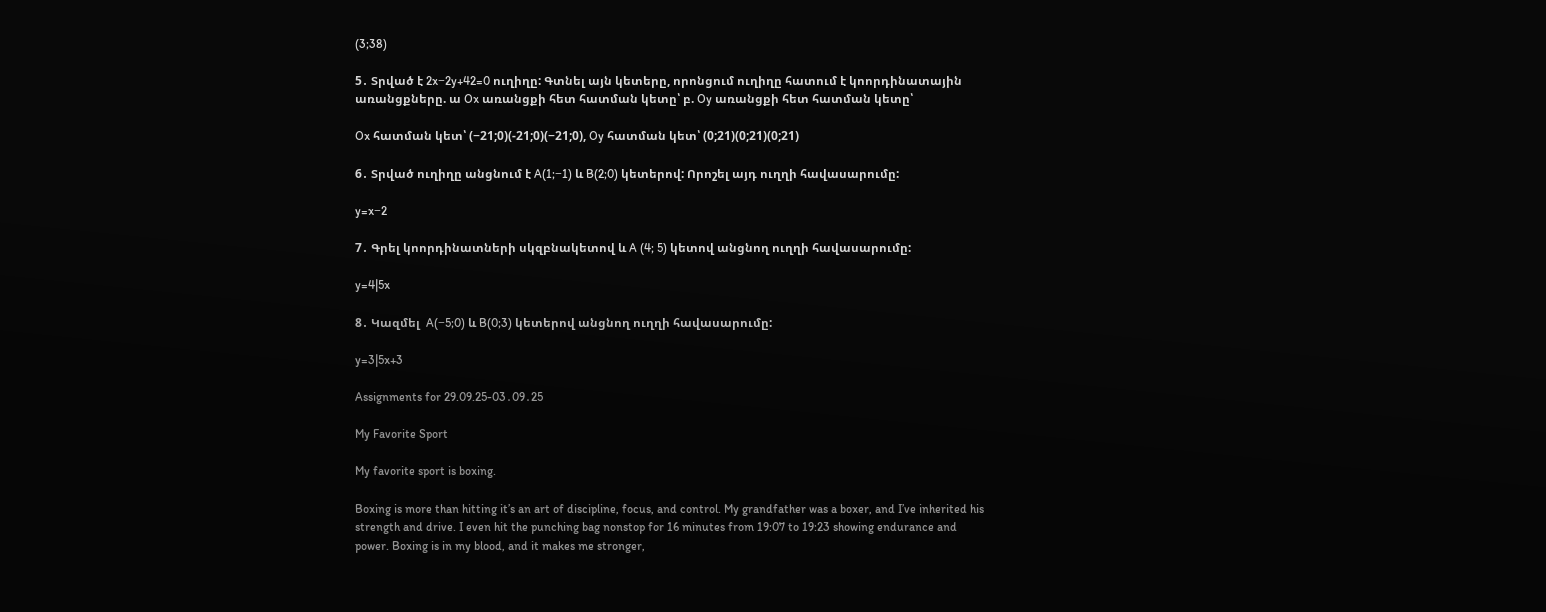(3;38)

5․ Տրված է 2x−2y+42=0 ուղիղը: Գտնել այն կետերը, որոնցում ուղիղը հատում է կոորդինատային առանցքները. ա Ox առանցքի հետ հատման կետը՝ բ. Oy առանցքի հետ հատման կետը՝

Ox հատման կետ՝ (−21;0)(-21;0)(−21;0), Oy հատման կետ՝ (0;21)(0;21)(0;21)

6․ Տրված ուղիղը անցնում է A(1;−1) և B(2;0) կետերով: Որոշել այդ ուղղի հավասարումը:

y=x−2

7․ Գրել կոորդինատների սկզբնակետով և A (4; 5) կետով անցնող ուղղի հավասարումը:

y=4|5x

8․ Կազմել  A(−5;0) և B(0;3) կետերով անցնող ուղղի հավասարումը:

y=3|5x+3

Assignments for 29.09.25-03․09․25

My Favorite Sport

My favorite sport is boxing.

Boxing is more than hitting it’s an art of discipline, focus, and control. My grandfather was a boxer, and I’ve inherited his strength and drive. I even hit the punching bag nonstop for 16 minutes from 19:07 to 19:23 showing endurance and power. Boxing is in my blood, and it makes me stronger,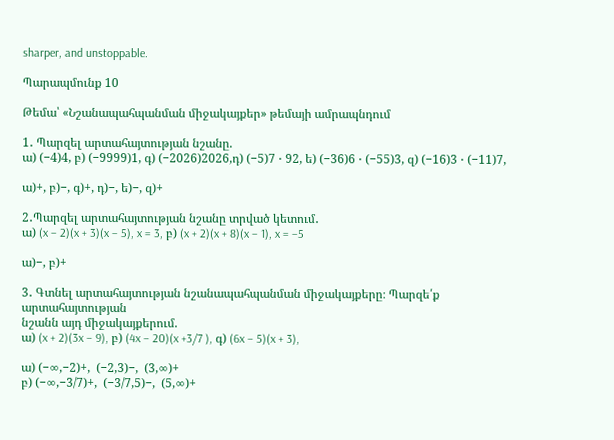sharper, and unstoppable.

Պարապմունք 10

Թեմա՝ «Նշանապահպանման միջակայքեր» թեմայի ամրապնդում

1․ Պարզել արտահայտության նշանը.
ա) (−4)4, բ) (−9999)1, գ) (−2026)2026,դ) (−5)7 ⋅ 92, ե) (−36)6 ⋅ (−55)3, զ) (−16)3 ⋅ (−11)7,

ա)+, բ)−, գ)+, դ)−, ե)−, զ)+

2․Պարզել արտահայտության նշանը տրված կետում․
ա) (x − 2)(x + 3)(x − 5), x = 3, բ) (x + 2)(x + 8)(x − 1), x = −5

ա)−, բ)+

3․ Գտնել արտահայտության նշանապահպանման միջակայքերը։ Պարզե՛ք արտահայտության
նշանն այդ միջակայքերում.
ա) (x + 2)(3x − 9), բ) (4x − 20)(x +3/7 ), գ) (6x − 5)(x + 3),

ա) (−∞,−2)+,  (−2,3)−,  (3,∞)+
բ) (−∞,−3/7)+,  (−3/7,5)−,  (5,∞)+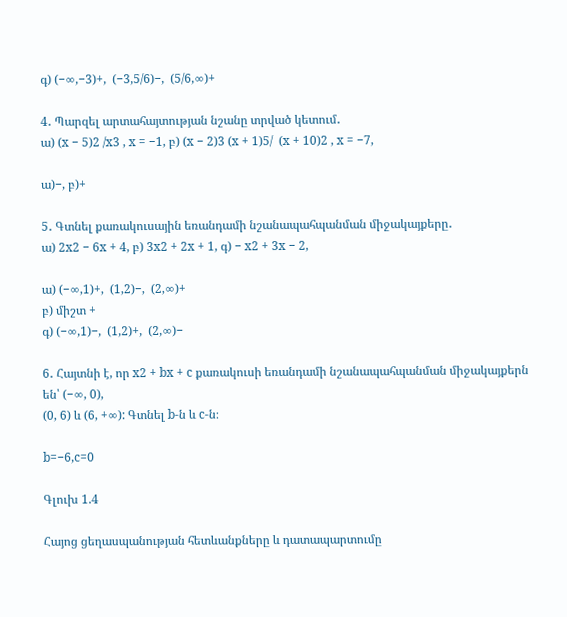գ) (−∞,−3)+,  (−3,5/6)−,  (5/6,∞)+

4․ Պարզել արտահայտության նշանը տրված կետում․
ա) (x − 5)2 /x3 , x = −1, բ) (x − 2)3 (x + 1)5/  (x + 10)2 , x = −7,

ա)−, բ)+

5․ Գտնել քառակուսային եռանդամի նշանապահպանման միջակայքերը․
ա) 2x2 − 6x + 4, բ) 3x2 + 2x + 1, գ) − x2 + 3x − 2,

ա) (−∞,1)+,  (1,2)−,  (2,∞)+
բ) միշտ +
գ) (−∞,1)−,  (1,2)+,  (2,∞)−

6․ Հայտնի է, որ x2 + bx + c քառակուսի եռանդամի նշանապահպանման միջակայքերն են՝ (−∞, 0),
(0, 6) և (6, +∞): Գտնել b-ն և c-ն։

b=−6,c=0

Գլուխ 1.4

Հայոց ցեղասպանության հետևանքները և դատապարտումը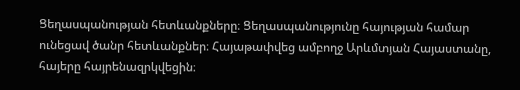Ցեղասպանության հետևանքները։ Ցեղասպանությունը հայության համար ունեցավ ծանր հետևանքներ։ Հայաթափվեց ամբողջ Արևմտյան Հայաստանը, հայերը հայրենազրկվեցին։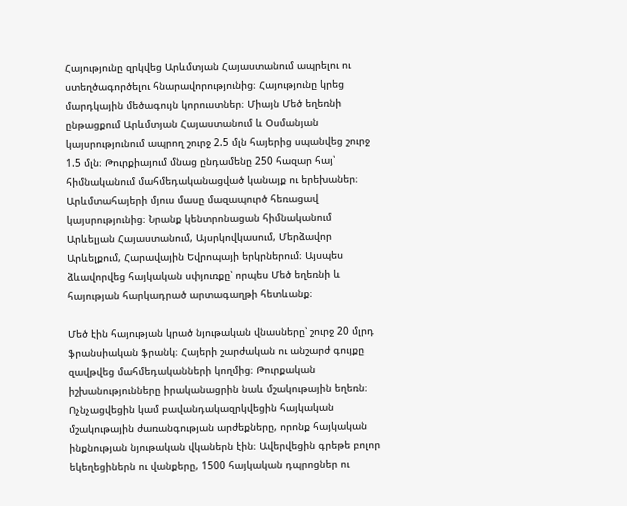Հայությունը զրկվեց Արևմտյան Հայաստանում ապրելու ու ստեղծագործելու հնարավորությունից։ Հայությունը կրեց մարդկային մեծագույն կորուստներ։ Միայն Մեծ եղեռնի ընթացքում Արևմտյան Հայաստանում և Օսմանյան կայսրությունում ապրող շուրջ 2.5 մլն հայերից սպանվեց շուրջ 1.5 մլն։ Թուրքիայում մնաց ընդամենը 250 հազար հայ՝ հիմնականում մահմեդականացված կանայք ու երեխաներ։ Արևմտահայերի մյուս մասը մազապուրծ հեռացավ կայսրությունից։ Նրանք կենտրոնացան հիմնականում Արևելյան Հայաստանում, Այսրկովկասում, Մերձավոր Արևելքում, Հարավային Եվրոպայի երկրներում։ Այսպես ձևավորվեց հայկական սփյուռքը՝ որպես Մեծ եղեռնի և հայության հարկադրած արտագաղթի հետևանք։

Մեծ էին հայության կրած նյութական վնասները՝ շուրջ 20 մլրդ ֆրանսիական ֆրանկ։ Հայերի շարժական ու անշարժ գույքը զավթվեց մահմեդականների կողմից։ Թուրքական իշխանությունները իրականացրին նաև մշակութային եղեռն։ Ոչնչացվեցին կամ բավանդակազրկվեցին հայկական մշակութային ժառանգության արժեքները, որոնք հայկական ինքնության նյութական վկաներն էին։ Ավերվեցին գրեթե բոլոր եկեղեցիներն ու վանքերը, 1500 հայկական դպրոցներ ու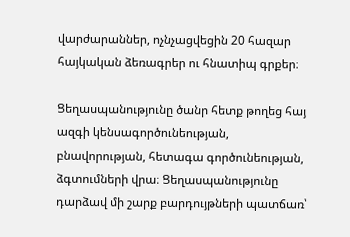վարժարաններ, ոչնչացվեցին 20 հազար հայկական ձեռագրեր ու հնատիպ գրքեր։

Ցեղասպանությունը ծանր հետք թողեց հայ ազգի կենսագործունեության, բնավորության, հետագա գործունեության, ձգտումների վրա։ Ցեղասպանությունը դարձավ մի շարք բարդույթների պատճառ՝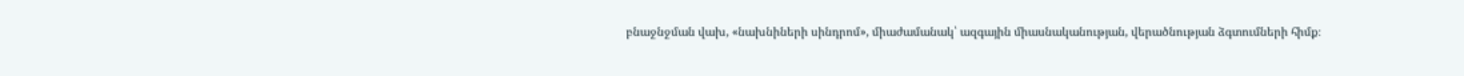բնաջնջման վախ, «նախնիների սինդրոմ», միաժամանակ՝ ազգային միասնականության, վերածնության ձգտումների հիմք։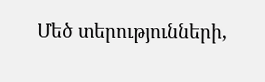Մեծ տերությունների,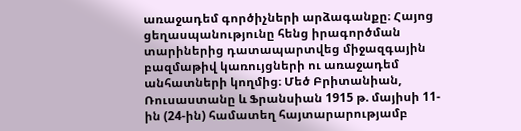առաջադեմ գործիչների արձագանքը։ Հայոց ցեղասպանությունը հենց իրագործման տարիներից դատապարտվեց միջազգային բազմաթիվ կառույցների ու առաջադեմ անհատների կողմից։ Մեծ Բրիտանիան, Ռուսաստանը և Ֆրանսիան 1915 թ. մայիսի 11-ին (24-ին) համատեղ հայտարարությամբ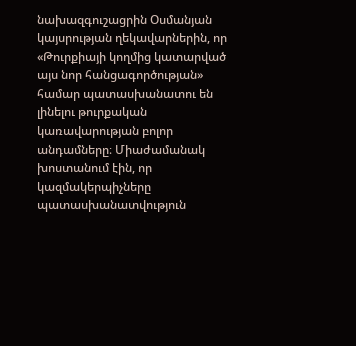նախազգուշացրին Օսմանյան կայսրության ղեկավարներին, որ «Թուրքիայի կողմից կատարված այս նոր հանցագործության» համար պատասխանատու են լինելու թուրքական կառավարության բոլոր անդամները։ Միաժամանակ խոստանում էին, որ կազմակերպիչները պատասխանատվություն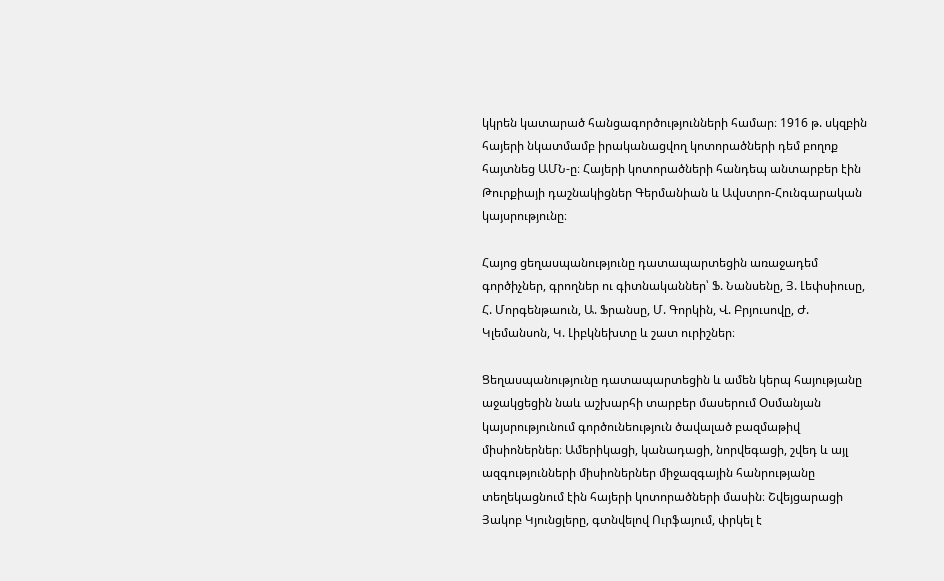կկրեն կատարած հանցագործությունների համար։ 1916 թ. սկզբին հայերի նկատմամբ իրականացվող կոտորածների դեմ բողոք հայտնեց ԱՄՆ-ը։ Հայերի կոտորածների հանդեպ անտարբեր էին Թուրքիայի դաշնակիցներ Գերմանիան և Ավստրո-Հունգարական կայսրությունը։

Հայոց ցեղասպանությունը դատապարտեցին առաջադեմ գործիչներ, գրողներ ու գիտնականներ՝ Ֆ. Նանսենը, Յ. Լեփսիուսը, Հ. Մորգենթաուն, Ա. Ֆրանսը, Մ. Գորկին, Վ. Բրյուսովը, Ժ. Կլեմանսոն, Կ. Լիբկնեխտը և շատ ուրիշներ։

Ցեղասպանությունը դատապարտեցին և ամեն կերպ հայությանը աջակցեցին նաև աշխարհի տարբեր մասերում Օսմանյան կայսրությունում գործունեություն ծավալած բազմաթիվ միսիոներներ։ Ամերիկացի, կանադացի, նորվեգացի, շվեդ և այլ ազգությունների միսիոներներ միջազգային հանրությանը տեղեկացնում էին հայերի կոտորածների մասին։ Շվեյցարացի Յակոբ Կյունցլերը, գտնվելով Ուրֆայում, փրկել է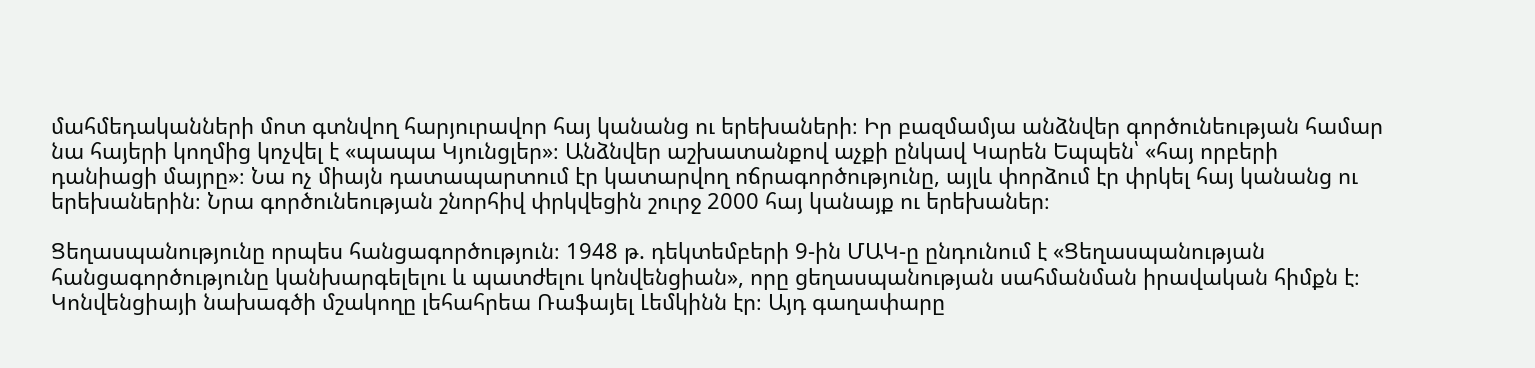մահմեդականների մոտ գտնվող հարյուրավոր հայ կանանց ու երեխաների։ Իր բազմամյա անձնվեր գործունեության համար նա հայերի կողմից կոչվել է «պապա Կյունցլեր»։ Անձնվեր աշխատանքով աչքի ընկավ Կարեն Եպպեն՝ «հայ որբերի դանիացի մայրը»։ Նա ոչ միայն դատապարտում էր կատարվող ոճրագործությունը, այլև փորձում էր փրկել հայ կանանց ու երեխաներին։ Նրա գործունեության շնորհիվ փրկվեցին շուրջ 2000 հայ կանայք ու երեխաներ։

Ցեղասպանությունը որպես հանցագործություն։ 1948 թ. դեկտեմբերի 9-ին ՄԱԿ-ը ընդունում է «Ցեղասպանության հանցագործությունը կանխարգելելու և պատժելու կոնվենցիան», որը ցեղասպանության սահմանման իրավական հիմքն է։ Կոնվենցիայի նախագծի մշակողը լեհահրեա Ռաֆայել Լեմկինն էր։ Այդ գաղափարը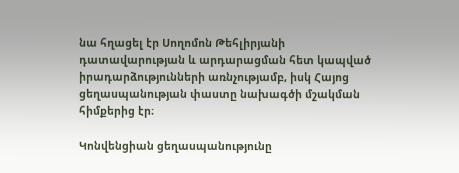նա հղացել էր Սողոմոն Թեհլիրյանի դատավարության և արդարացման հետ կապված իրադարձությունների առնչությամբ, իսկ Հայոց ցեղասպանության փաստը նախագծի մշակման հիմքերից էր։

Կոնվենցիան ցեղասպանությունը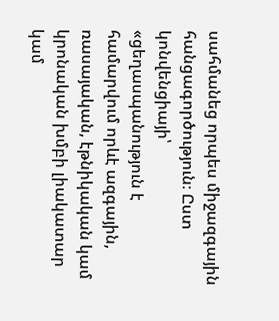սահմանեց որպես միջազգային հանցագործություն։ Ըստ կոնվենցիայի՝ «ցեղասպանություն է համարվում որևէ ազգային, ռասայական, էթնիկական կամ կրոնական խմբի լիակատար կամ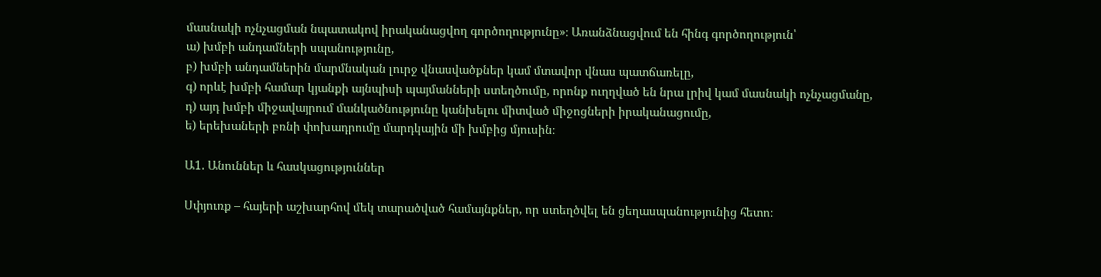մասնակի ոչնչացման նպատակով իրականացվող գործողությունը»։ Առանձնացվում են հինգ գործողություն՝
ա) խմբի անդամների սպանությունը,
բ) խմբի անդամներին մարմնական լուրջ վնասվածքներ կամ մտավոր վնաս պատճառելը,
գ) որևէ խմբի համար կյանքի այնպիսի պայմանների ստեղծումը, որոնք ուղղված են նրա լրիվ կամ մասնակի ոչնչացմանը,
դ) այդ խմբի միջավայրում մանկածնությունը կանխելու միտված միջոցների իրականացումը,
ե) երեխաների բռնի փոխադրումը մարդկային մի խմբից մյուսին։

Ա1. Անուններ և հասկացություններ

Սփյուռք – հայերի աշխարհով մեկ տարածված համայնքներ, որ ստեղծվել են ցեղասպանությունից հետո։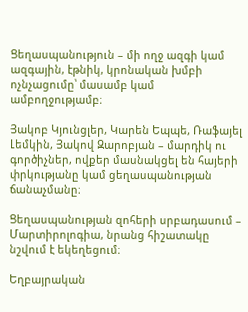Ցեղասպանություն – մի ողջ ազգի կամ ազգային, էթնիկ, կրոնական խմբի ոչնչացումը՝ մասամբ կամ ամբողջությամբ։

Յակոբ Կյունցլեր, Կարեն Եպպե, Ռաֆայել Լեմկին, Յակով Զարոբյան – մարդիկ ու գործիչներ, ովքեր մասնակցել են հայերի փրկությանը կամ ցեղասպանության ճանաչմանը։

Ցեղասպանության զոհերի սրբադասում – Մարտիրոլոգիա, նրանց հիշատակը նշվում է եկեղեցում։

Եղբայրական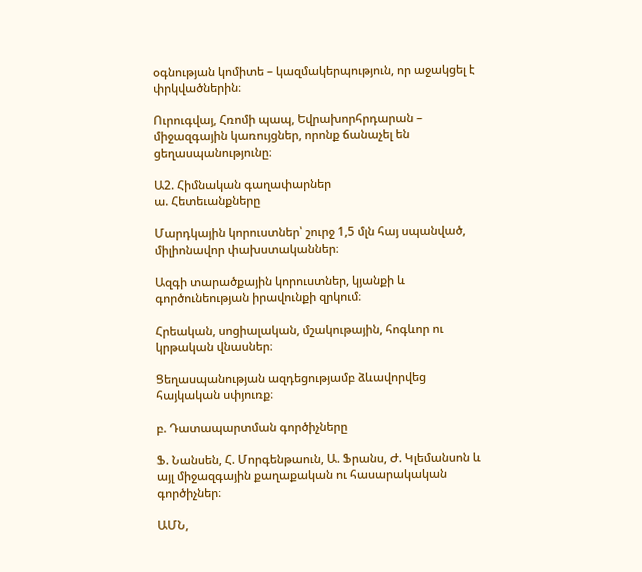օգնության կոմիտե – կազմակերպություն, որ աջակցել է փրկվածներին։

Ուրուգվայ, Հռոմի պապ, Եվրախորհրդարան – միջազգային կառույցներ, որոնք ճանաչել են ցեղասպանությունը։

Ա2. Հիմնական գաղափարներ
ա. Հետեւանքները

Մարդկային կորուստներ՝ շուրջ 1,5 մլն հայ սպանված, միլիոնավոր փախստականներ։

Ազգի տարածքային կորուստներ, կյանքի և գործունեության իրավունքի զրկում։

Հրեական, սոցիալական, մշակութային, հոգևոր ու կրթական վնասներ։

Ցեղասպանության ազդեցությամբ ձևավորվեց հայկական սփյուռք։

բ. Դատապարտման գործիչները

Ֆ. Նանսեն, Հ. Մորգենթաուն, Ա. Ֆրանս, Ժ. Կլեմանսոն և այլ միջազգային քաղաքական ու հասարակական գործիչներ։

ԱՄՆ,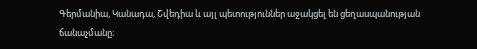Գերմանիա, Կանադա, Շվեդիա և այլ պետություններ աջակցել են ցեղասպանության ճանաչմանը։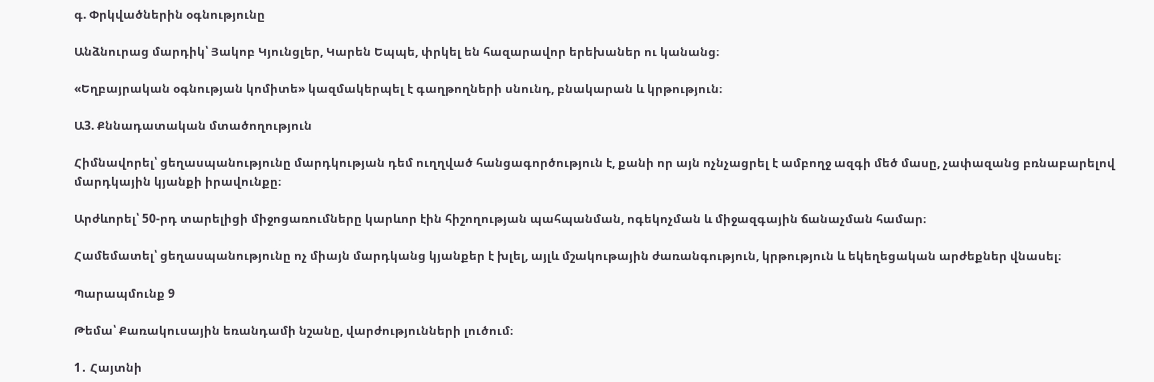գ. Փրկվածներին օգնությունը

Անձնուրաց մարդիկ՝ Յակոբ Կյունցլեր, Կարեն Եպպե, փրկել են հազարավոր երեխաներ ու կանանց։

«Եղբայրական օգնության կոմիտե» կազմակերպել է գաղթողների սնունդ, բնակարան և կրթություն։

Ա3. Քննադատական մտածողություն

Հիմնավորել՝ ցեղասպանությունը մարդկության դեմ ուղղված հանցագործություն է, քանի որ այն ոչնչացրել է ամբողջ ազգի մեծ մասը, չափազանց բռնաբարելով մարդկային կյանքի իրավունքը։

Արժևորել՝ 50-րդ տարելիցի միջոցառումները կարևոր էին հիշողության պահպանման, ոգեկոչման և միջազգային ճանաչման համար։

Համեմատել՝ ցեղասպանությունը ոչ միայն մարդկանց կյանքեր է խլել, այլև մշակութային ժառանգություն, կրթություն և եկեղեցական արժեքներ վնասել։

Պարապմունք 9

Թեմա՝ Քառակուսային եռանդամի նշանը, վարժությունների լուծում։

1․ Հայտնի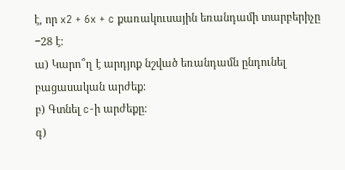է, որ x2 + 6x + c քառակուսային եռանդամի տարբերիչը −28 է։
ա) Կարո՞ղ է արդյոք նշված եռանդամն ընդունել բացասական արժեք։
բ) Գտնել c-ի արժեքը։
գ)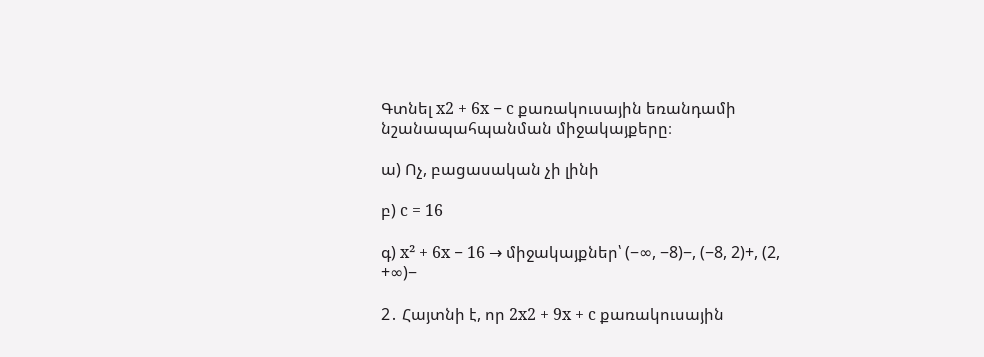Գտնել x2 + 6x − c քառակուսային եռանդամի նշանապահպանման միջակայքերը։

ա) Ոչ, բացասական չի լինի

բ) c = 16

գ) x² + 6x − 16 → միջակայքներ՝ (−∞, −8)−, (−8, 2)+, (2, +∞)−

2․ Հայտնի է, որ 2x2 + 9x + c քառակուսային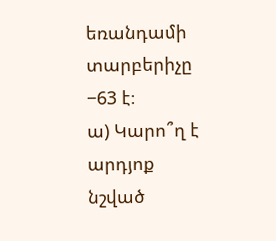եռանդամի տարբերիչը −63 է։
ա) Կարո՞ղ է արդյոք նշված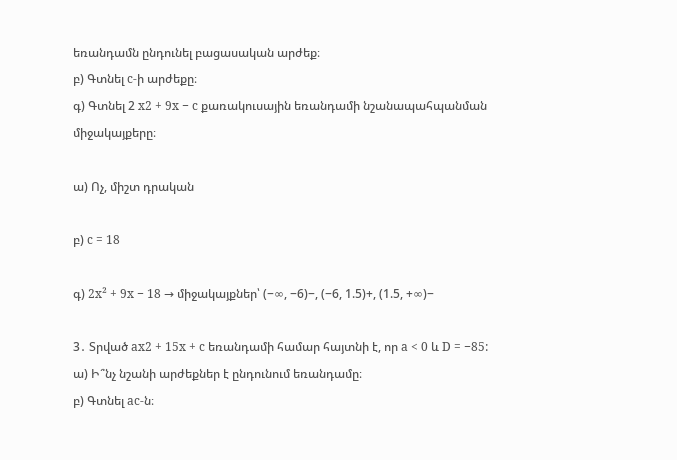եռանդամն ընդունել բացասական արժեք։
բ) Գտնել c-ի արժեքը։
գ) Գտնել 2 x2 + 9x − c քառակուսային եռանդամի նշանապահպանման միջակայքերը։

ա) Ոչ, միշտ դրական

բ) c = 18

գ) 2x² + 9x − 18 → միջակայքներ՝ (−∞, −6)−, (−6, 1.5)+, (1.5, +∞)−

3․ Տրված ax2 + 15x + c եռանդամի համար հայտնի է, որ a < 0 և D = −85:
ա) Ի՞նչ նշանի արժեքներ է ընդունում եռանդամը։
բ) Գտնել ac-ն։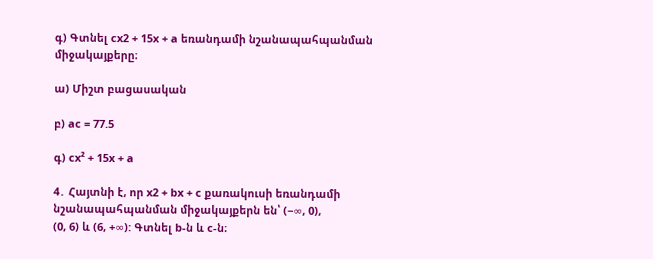գ) Գտնել cx2 + 15x + a եռանդամի նշանապահպանման միջակայքերը։

ա) Միշտ բացասական

բ) ac = 77.5

գ) cx² + 15x + a

4․ Հայտնի է, որ x2 + bx + c քառակուսի եռանդամի նշանապահպանման միջակայքերն են՝ (−∞, 0),
(0, 6) և (6, +∞): Գտնել b-ն և c-ն։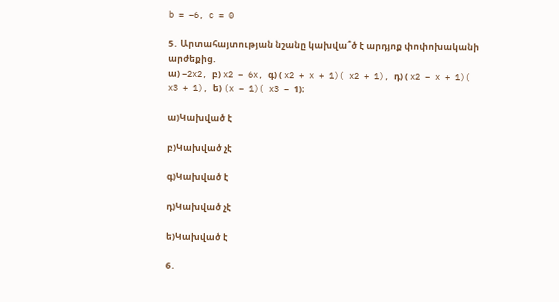b = −6, c = 0

5․ Արտահայտության նշանը կախվա՞ծ է արդյոք փոփոխականի արժեքից.
ա) −2x2, բ) x2 − 6x, գ) ( x2 + x + 1)( x2 + 1), դ) ( x2 − x + 1)( x3 + 1), ե) (x − 1)( x3 − 1)։

ա)Կախված է

բ)Կախված չէ

գ)Կախված է

դ)Կախված չէ

ե)Կախված է

6․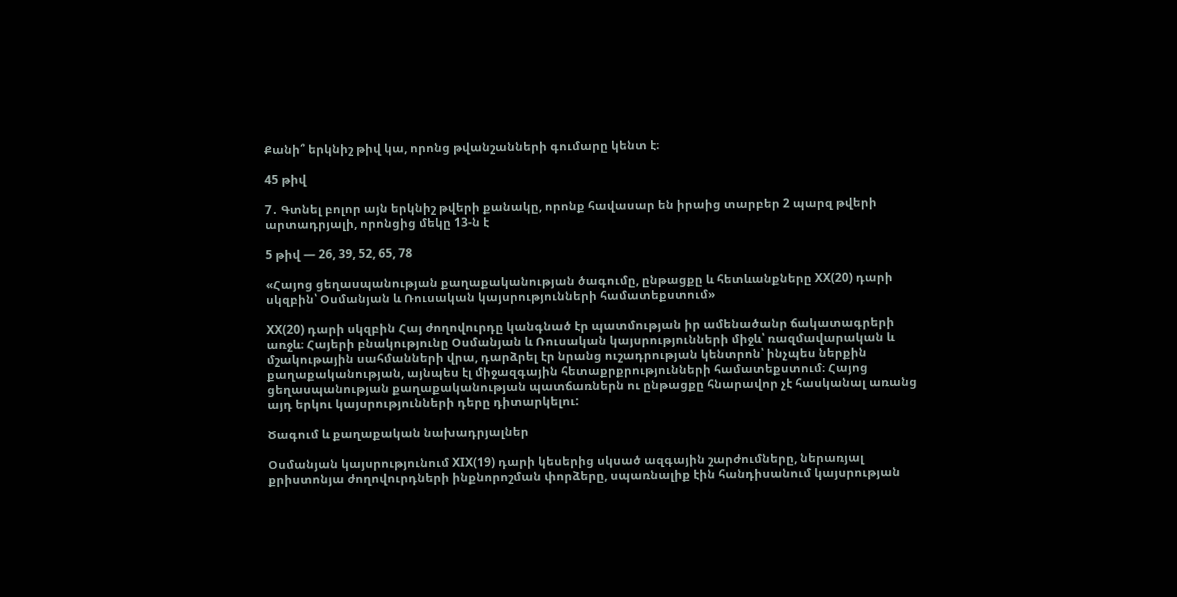Քանի՞ երկնիշ թիվ կա, որոնց թվանշանների գումարը կենտ է։

45 թիվ

7․ Գտնել բոլոր այն երկնիշ թվերի քանակը, որոնք հավասար են իրաից տարբեր 2 պարզ թվերի արտադրյալի, որոնցից մեկը 13-ն է

5 թիվ — 26, 39, 52, 65, 78

«Հայոց ցեղասպանության քաղաքականության ծագումը, ընթացքը և հետևանքները XX(20) դարի սկզբին՝ Օսմանյան և Ռուսական կայսրությունների համատեքստում»

XX(20) դարի սկզբին Հայ ժողովուրդը կանգնած էր պատմության իր ամենածանր ճակատագրերի առջև։ Հայերի բնակությունը Օսմանյան և Ռուսական կայսրությունների միջև՝ ռազմավարական և մշակութային սահմանների վրա, դարձրել էր նրանց ուշադրության կենտրոն՝ ինչպես ներքին քաղաքականության, այնպես էլ միջազգային հետաքրքրությունների համատեքստում։ Հայոց ցեղասպանության քաղաքականության պատճառներն ու ընթացքը հնարավոր չէ հասկանալ առանց այդ երկու կայսրությունների դերը դիտարկելու:

Ծագում և քաղաքական նախադրյալներ

Օսմանյան կայսրությունում XIX(19) դարի կեսերից սկսած ազգային շարժումները, ներառյալ քրիստոնյա ժողովուրդների ինքնորոշման փորձերը, սպառնալիք էին հանդիսանում կայսրության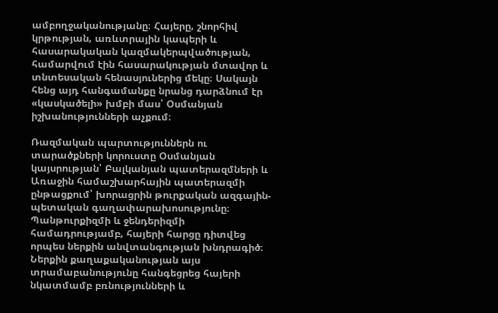ամբողջականությանը։ Հայերը, շնորհիվ կրթության, առևտրային կապերի և հասարակական կազմակերպվածության, համարվում էին հասարակության մտավոր և տնտեսական հենասյուներից մեկը։ Սակայն հենց այդ հանգամանքը նրանց դարձնում էր «կասկածելի» խմբի մաս՝ Օսմանյան իշխանությունների աչքում։

Ռազմական պարտություններն ու տարածքների կորուստը Օսմանյան կայսրության՝ Բալկանյան պատերազմների և Առաջին համաշխարհային պատերազմի ընթացքում՝ խորացրին թուրքական ազգային-պետական գաղափարախոսությունը։ Պանթուրքիզմի և ջենդերիզմի համադրությամբ, հայերի հարցը դիտվեց որպես ներքին անվտանգության խնդրագիծ։ Ներքին քաղաքականության այս տրամաբանությունը հանգեցրեց հայերի նկատմամբ բռնությունների և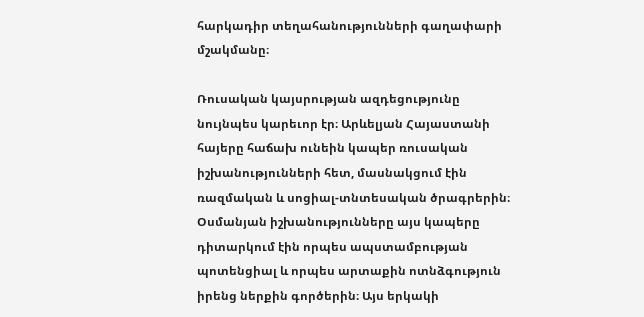հարկադիր տեղահանությունների գաղափարի մշակմանը։

Ռուսական կայսրության ազդեցությունը նույնպես կարեւոր էր։ Արևելյան Հայաստանի հայերը հաճախ ունեին կապեր ռուսական իշխանությունների հետ, մասնակցում էին ռազմական և սոցիալ-տնտեսական ծրագրերին։ Օսմանյան իշխանությունները այս կապերը դիտարկում էին որպես ապստամբության պոտենցիալ և որպես արտաքին ոտնձգություն իրենց ներքին գործերին։ Այս երկակի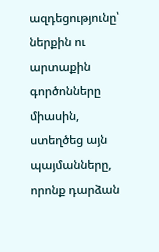ազդեցությունը՝ ներքին ու արտաքին գործոնները միասին, ստեղծեց այն պայմանները, որոնք դարձան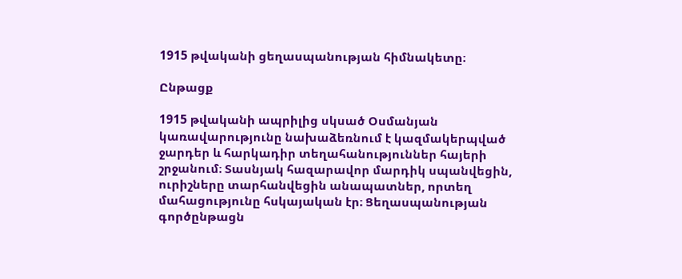1915 թվականի ցեղասպանության հիմնակետը։

Ընթացք

1915 թվականի ապրիլից սկսած Օսմանյան կառավարությունը նախաձեռնում է կազմակերպված ջարդեր և հարկադիր տեղահանություններ հայերի շրջանում։ Տասնյակ հազարավոր մարդիկ սպանվեցին, ուրիշները տարհանվեցին անապատներ, որտեղ մահացությունը հսկայական էր։ Ցեղասպանության գործընթացն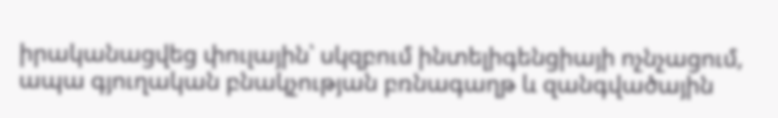իրականացվեց փուլային՝ սկզբում ինտելիգենցիայի ոչնչացում, ապա գյուղական բնակչության բռնագաղթ և զանգվածային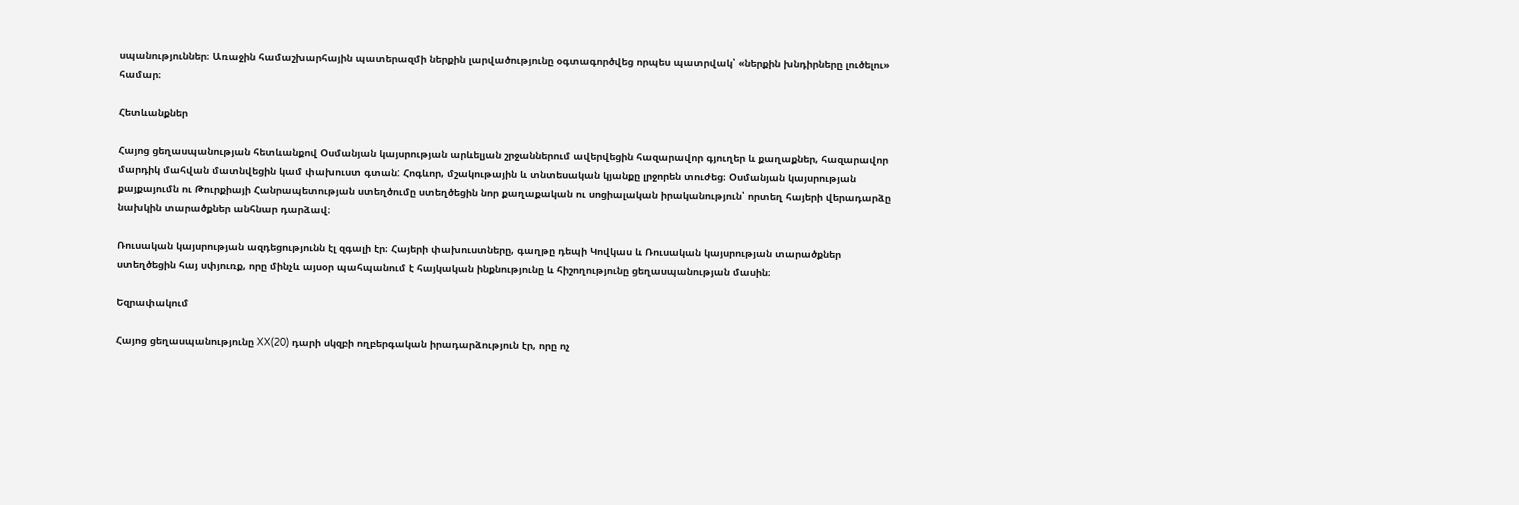սպանություններ։ Առաջին համաշխարհային պատերազմի ներքին լարվածությունը օգտագործվեց որպես պատրվակ՝ «ներքին խնդիրները լուծելու» համար։

Հետևանքներ

Հայոց ցեղասպանության հետևանքով Օսմանյան կայսրության արևելյան շրջաններում ավերվեցին հազարավոր գյուղեր և քաղաքներ, հազարավոր մարդիկ մահվան մատնվեցին կամ փախուստ գտան: Հոգևոր, մշակութային և տնտեսական կյանքը լրջորեն տուժեց։ Օսմանյան կայսրության քայքայումն ու Թուրքիայի Հանրապետության ստեղծումը ստեղծեցին նոր քաղաքական ու սոցիալական իրականություն՝ որտեղ հայերի վերադարձը նախկին տարածքներ անհնար դարձավ։

Ռուսական կայսրության ազդեցությունն էլ զգալի էր։ Հայերի փախուստները, գաղթը դեպի Կովկաս և Ռուսական կայսրության տարածքներ ստեղծեցին հայ սփյուռք, որը մինչև այսօր պահպանում է հայկական ինքնությունը և հիշողությունը ցեղասպանության մասին։

Եզրափակում

Հայոց ցեղասպանությունը XX(20) դարի սկզբի ողբերգական իրադարձություն էր, որը ոչ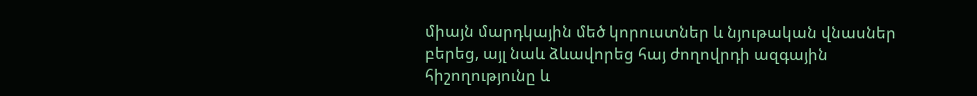միայն մարդկային մեծ կորուստներ և նյութական վնասներ բերեց, այլ նաև ձևավորեց հայ ժողովրդի ազգային հիշողությունը և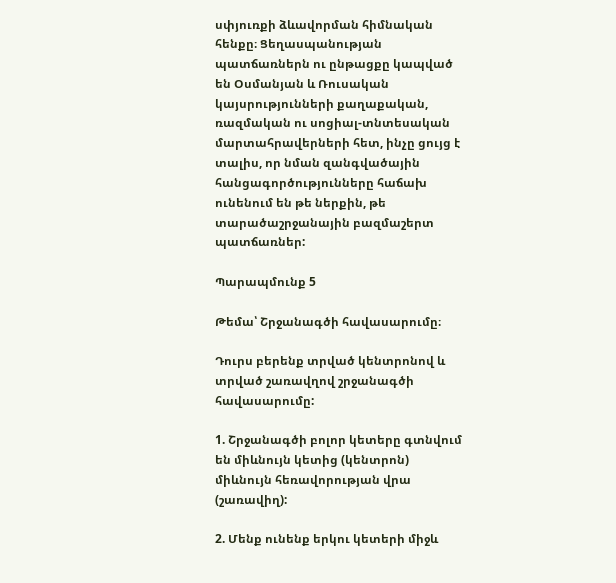սփյուռքի ձևավորման հիմնական հենքը։ Ցեղասպանության պատճառներն ու ընթացքը կապված են Օսմանյան և Ռուսական կայսրությունների քաղաքական, ռազմական ու սոցիալ-տնտեսական մարտահրավերների հետ, ինչը ցույց է տալիս, որ նման զանգվածային հանցագործությունները հաճախ ունենում են թե ներքին, թե տարածաշրջանային բազմաշերտ պատճառներ:

Պարապմունք 5

Թեմա՝ Շրջանագծի հավասարումը։

Դուրս բերենք տրված կենտրոնով և տրված շառավղով շրջանագծի հավասարումը:

1. Շրջանագծի բոլոր կետերը գտնվում են միևնույն կետից (կենտրոն) միևնույն հեռավորության վրա (շառավիղ):

2. Մենք ունենք երկու կետերի միջև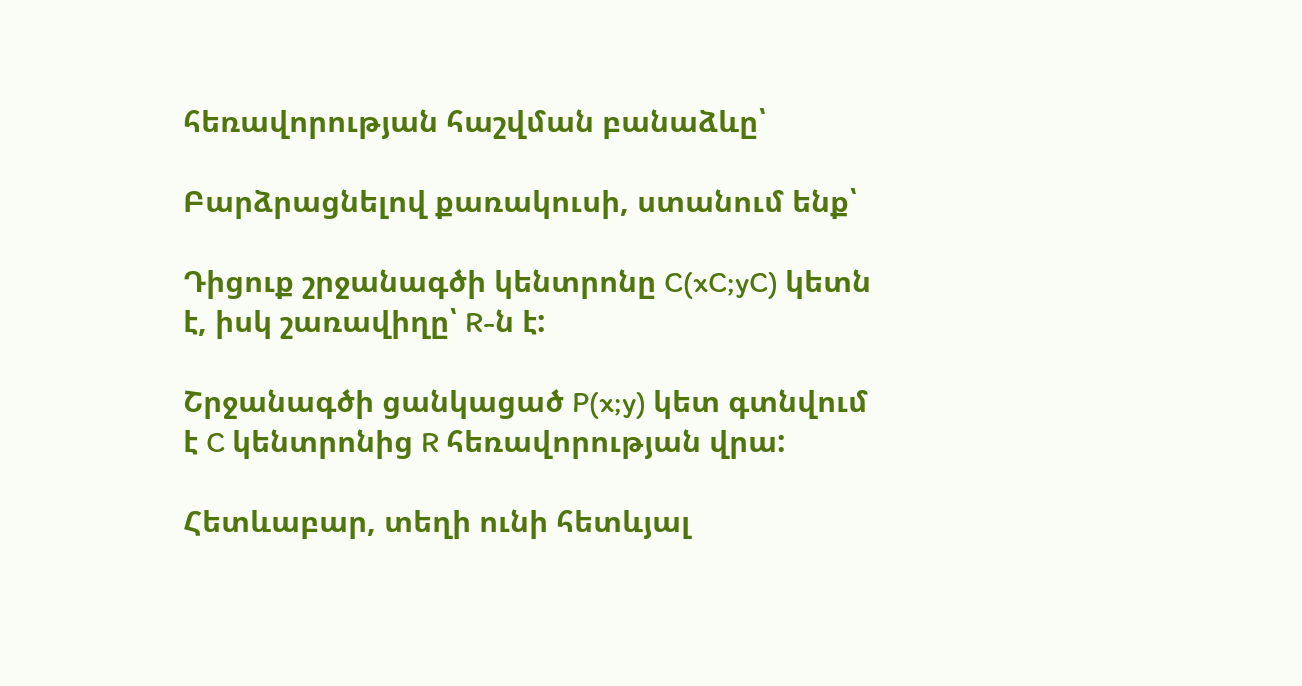հեռավորության հաշվման բանաձևը՝

Բարձրացնելով քառակուսի, ստանում ենք՝

Դիցուք շրջանագծի կենտրոնը C(xC;yC) կետն է, իսկ շառավիղը՝ R-ն է:

Շրջանագծի ցանկացած P(x;y) կետ գտնվում է C կենտրոնից R հեռավորության վրա:

Հետևաբար, տեղի ունի հետևյալ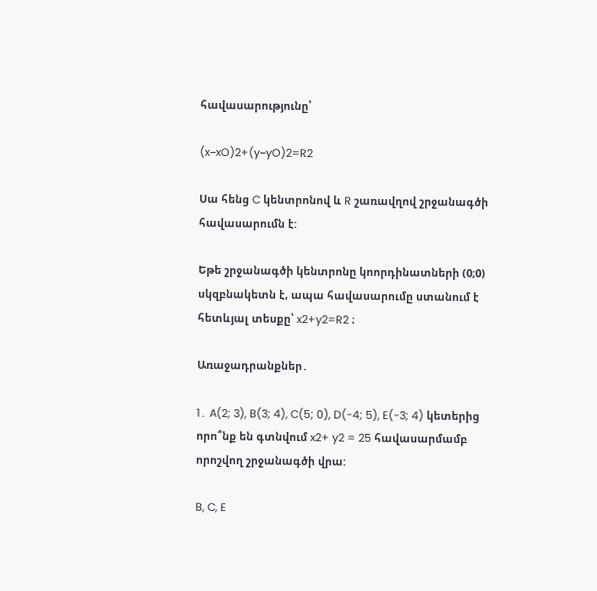հավասարությունը՝

(x−xO)2+(y−yO)2=R2

Սա հենց C կենտրոնով և R շառավղով շրջանագծի հավասարումն է:

Եթե շրջանագծի կենտրոնը կոորդինատների (0;0) սկզբնակետն է, ապա հավասարումը ստանում է հետևյալ տեսքը՝ x2+y2=R2 ։

Առաջադրանքներ․

1․ A(2; 3), B(3; 4), C(5; 0), D(-4; 5), E(-3; 4) կետերից որո՞նք են գտնվում x2+ y2 = 25 հավասարմամբ որոշվող շրջանագծի վրա:

B, C, E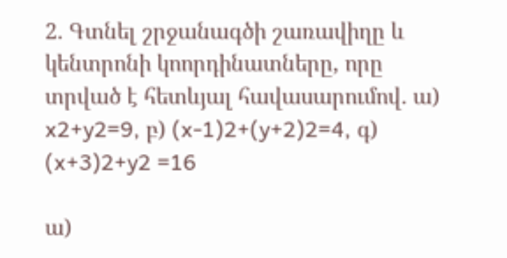2․ Գտնել շրջանագծի շառավիղը և կենտրոնի կոորդինատները, որը տրված է հետևյալ հավասարումով․ ա) x2+y2=9, բ) (x-1)2+(y+2)2=4, գ) (x+3)2+y2 =16

ա)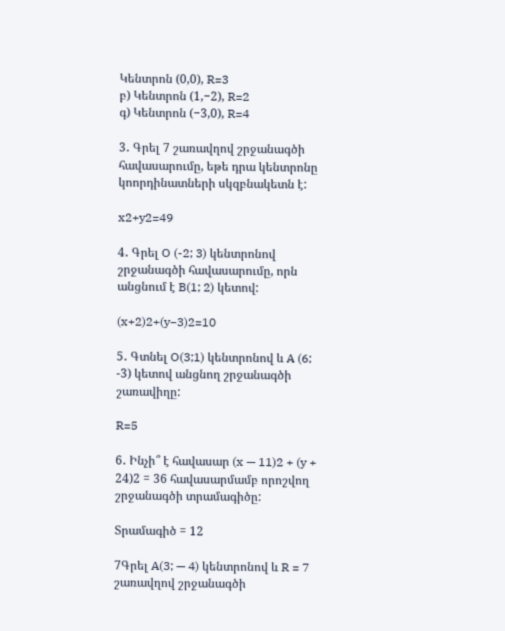Կենտրոն (0,0), R=3
բ) Կենտրոն (1,−2), R=2
գ) Կենտրոն (−3,0), R=4

3․ Գրել 7 շառավղով շրջանագծի հավասարումը, եթե դրա կենտրոնը կոորդինատների սկզբնակետն է:

x2+y2=49

4․ Գրել O (-2; 3) կենտրոնով շրջանագծի հավասարումը, որն անցնում է B(1; 2) կետով:

(x+2)2+(y−3)2=10

5․ Գտնել O(3;1) կենտրոնով և A (6; -3) կետով անցնող շրջանագծի շառավիղը:

R=5

6․ Ինչի՞ է հավասար (x — 11)2 + (y + 24)2 = 36 հավասարմամբ որոշվող շրջանագծի տրամագիծը:

Տրամագիծ = 12

7Գրել A(3; — 4) կենտրոնով և R = 7 շառավղով շրջանագծի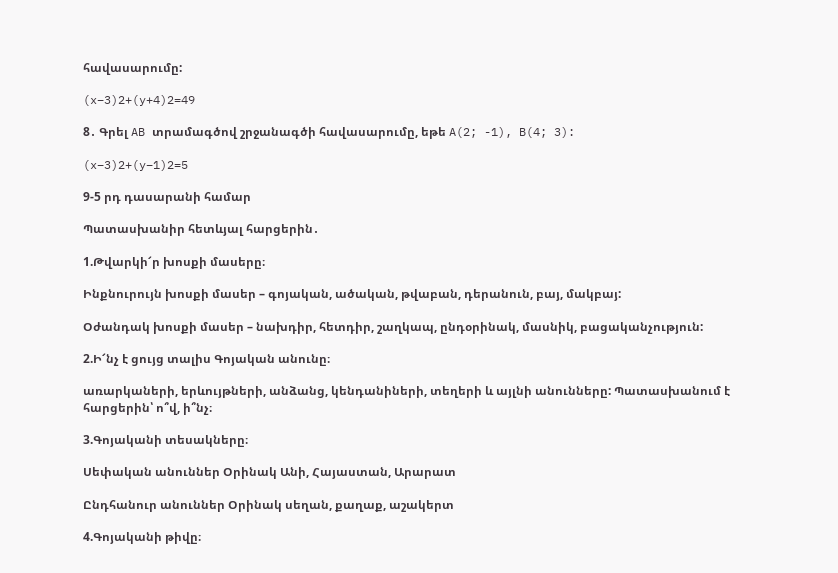հավասարումը:

(x−3)2+(y+4)2=49

8․ Գրել AB տրամագծով շրջանագծի հավասարումը, եթե A(2; -1), B(4; 3):

(x−3)2+(y−1)2=5

9-5 րդ դասարանի համար

Պատասխանիր հետևյալ հարցերին․

1.Թվարկի՜ր խոսքի մասերը։

Ինքնուրույն խոսքի մասեր – գոյական, ածական, թվաբան, դերանուն, բայ, մակբայ:

Օժանդակ խոսքի մասեր – նախդիր, հետդիր, շաղկապ, ընդօրինակ, մասնիկ, բացականչություն:

2.Ի՜նչ է ցույց տալիս Գոյական անունը։

առարկաների, երևույթների, անձանց, կենդանիների, տեղերի և այլնի անունները: Պատասխանում է հարցերին՝ ո՞վ, ի՞նչ։

3.Գոյականի տեսակները։

Սեփական անուններ Օրինակ Անի, Հայաստան, Արարատ

Ընդհանուր անուններ Օրինակ սեղան, քաղաք, աշակերտ

4.Գոյականի թիվը։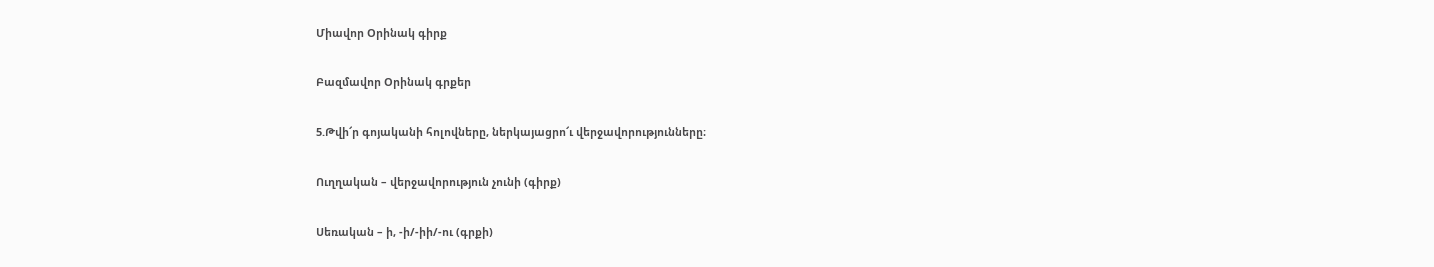Միավոր Օրինակ գիրք

Բազմավոր Օրինակ գրքեր

5.Թվի՜ր գոյականի հոլովները, ներկայացրո՜ւ վերջավորությունները։

Ուղղական – վերջավորություն չունի (գիրք)

Սեռական – ի, -ի/-իի/-ու (գրքի)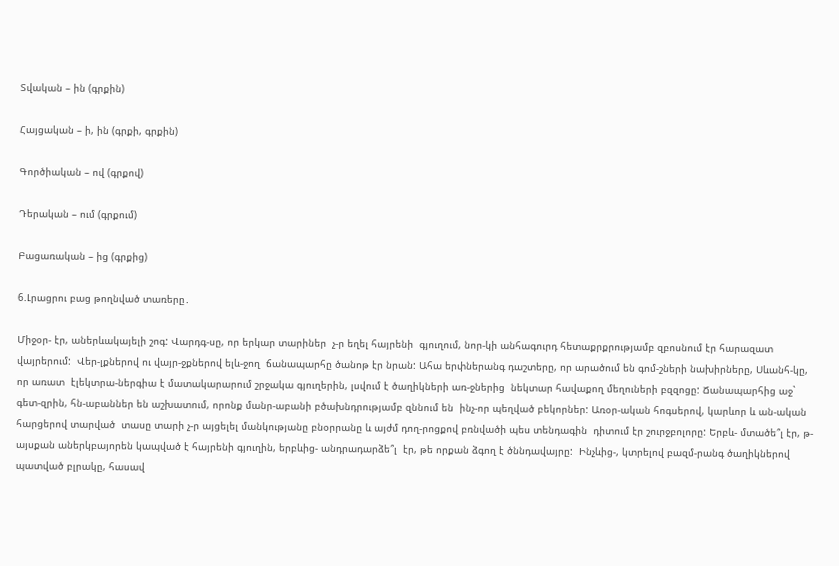Տվական – ին (գրքին)

Հայցական – ի, ին (գրքի, գրքին)

Գործիական – ով (գրքով)

Դերական – ում (գրքում)

Բացառական – ից (գրքից)

6.Լրացրու բաց թողնված տառերը․

Միջօր- էր, աներևակայելի շոգ: Վարդգ-սը, որ երկար տարիներ  չ-ր եղել հայրենի  գյուղում, նոր-կի անհագուրդ հետաքրքրությամբ զբոսնում էր հարազատ վայրերում:  Վեր-լքներով ու վայր-ջքներով ելև-ջող  ճանապարհը ծանոթ էր նրան: Ահա երփներանգ դաշտերը, որ արածում են գոմ-շների նախիրները, Սևանհ-կը, որ առատ  էլեկտրա-ներգիա է մատակարարում շրջակա գյուղերին, լսվում է ծաղիկների առ-ջներից  նեկտար հավաքող մեղուների բզզոցը: Ճանապարհից աջ` գետ-զրին, հն-աբաններ են աշխատում, որոնք մանր-աբանի բծախնդրությամբ զննում են  ինչ-որ պեղված բեկորներ: Առօր-ական հոգսերով, կարևոր և ան-ական հարցերով տարված  տասը տարի չ-ր այցելել մանկությանը բնօրրանը և այժմ դող-րոցքով բռնվածի պես տենդագին  դիտում էր շուրջբոլորը: Երբև- մտածե՞լ էր, թ- այսքան աներկբայորեն կապված է հայրենի գյուղին, երբևից- անդրադարձե՞լ  էր, թե որքան ձգող է ծննդավայրը:  Ինչևից-, կտրելով բազմ-րանգ ծաղիկներով պատված բլրակը, հասավ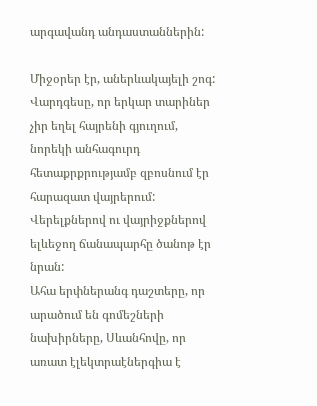արգավանդ անդաստաններին:

Միջօրեր էր, աներևակայելի շոգ:
Վարդգեսը, որ երկար տարիներ չիր եղել հայրենի գյուղում, նորեկի անհագուրդ հետաքրքրությամբ զբոսնում էր հարազատ վայրերում:
Վերելքներով ու վայրիջքներով ելևեջող ճանապարհը ծանոթ էր նրան:
Ահա երփներանգ դաշտերը, որ արածում են գոմեշների նախիրները, Սևանհովը, որ առատ էլեկտրաէներգիա է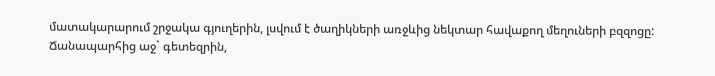մատակարարում շրջակա գյուղերին, լսվում է ծաղիկների առջևից նեկտար հավաքող մեղուների բզզոցը:
Ճանապարհից աջ` գետեզրին,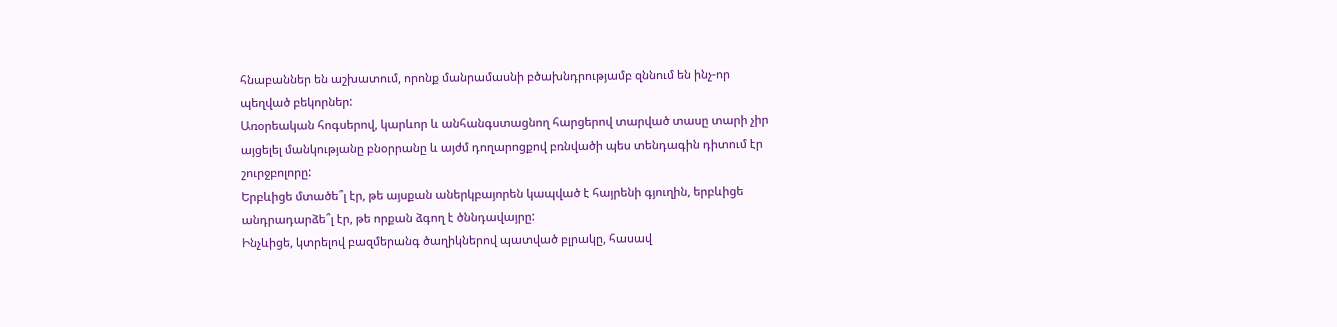հնաբաններ են աշխատում, որոնք մանրամասնի բծախնդրությամբ զննում են ինչ-որ պեղված բեկորներ:
Առօրեական հոգսերով, կարևոր և անհանգստացնող հարցերով տարված տասը տարի չիր այցելել մանկությանը բնօրրանը և այժմ դողարոցքով բռնվածի պես տենդագին դիտում էր շուրջբոլորը:
Երբևիցե մտածե՞լ էր, թե այսքան աներկբայորեն կապված է հայրենի գյուղին, երբևիցե անդրադարձե՞լ էր, թե որքան ձգող է ծննդավայրը:
Ինչևիցե, կտրելով բազմերանգ ծաղիկներով պատված բլրակը, հասավ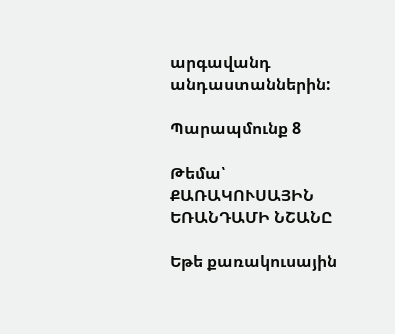արգավանդ անդաստաններին:

Պարապմունք 8

Թեմա՝ ՔԱՌԱԿՈՒՍԱՅԻՆ ԵՌԱՆԴԱՄԻ ՆՇԱՆԸ

Եթե քառակուսային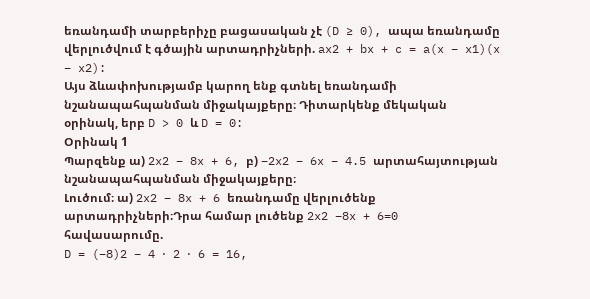եռանդամի տարբերիչը բացասական չէ (D ≥ 0), ապա եռանդամը վերլուծվում է գծային արտադրիչների. ax2 + bx + c = a(x − x1)(x − x2):
Այս ձևափոխությամբ կարող ենք գտնել եռանդամի նշանապահպանման միջակայքերը։ Դիտարկենք մեկական օրինակ, երբ D > 0 և D = 0:
Օրինակ 1
Պարզենք ա) 2x2 − 8x + 6, բ) −2x2 − 6x − 4.5 արտահայտության նշանապահպանման միջակայքերը։
Լուծում։ ա) 2x2 − 8x + 6 եռանդամը վերլուծենք արտադրիչների։Դրա համար լուծենք 2x2 −8x + 6=0
հավասարումը.
D = (−8)2 − 4 ⋅ 2 ⋅ 6 = 16,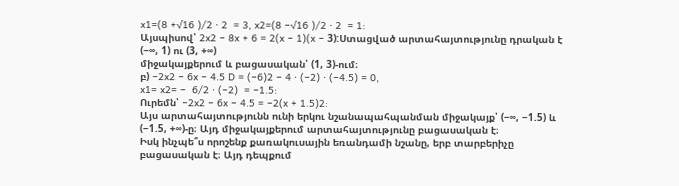x1=(8 +√16 )/2 ⋅ 2  = 3, x2=(8 −√16 )/2 ⋅ 2  = 1:
Այսպիսով՝ 2x2 − 8x + 6 = 2(x − 1)(x − 3):Ստացված արտահայտությունը դրական է (−∞, 1) ու (3, +∞)
միջակայքերում և բացասական՝ (1, 3)-ում։
բ) −2x2 − 6x − 4.5 D = (−6)2 − 4 ⋅ (−2) ⋅ (−4.5) = 0,
x1= x2= −  6/2 ⋅ (−2)  = −1.5:
Ուրեմն՝ −2x2 − 6x − 4.5 = −2(x + 1.5)2:
Այս արտահայտությունն ունի երկու նշանապահպանման միջակայք՝ (−∞, −1.5) և (−1.5, +∞)-ը։ Այդ միջակայքերում արտահայտությունը բացասական է։
Իսկ ինչպե՞ս որոշենք քառակուսային եռանդամի նշանը, երբ տարբերիչը բացասական է։ Այդ դեպքում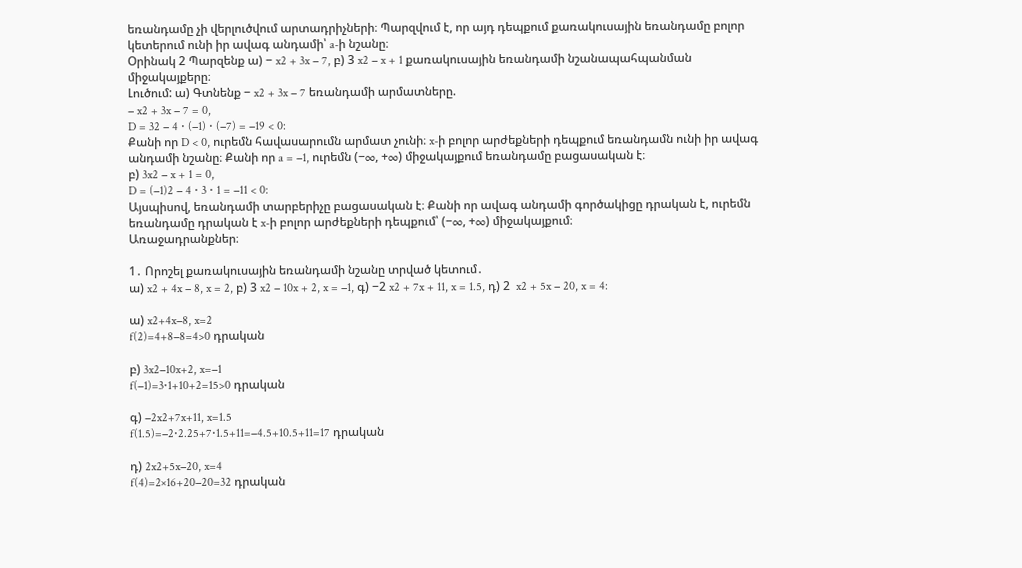եռանդամը չի վերլուծվում արտադրիչների։ Պարզվում է, որ այդ դեպքում քառակուսային եռանդամը բոլոր կետերում ունի իր ավագ անդամի՝ a-ի նշանը։
Օրինակ 2 Պարզենք ա) − x2 + 3x − 7, բ) 3 x2 − x + 1 քառակուսային եռանդամի նշանապահպանման միջակայքերը։
Լուծում: ա) Գտնենք − x2 + 3x − 7 եռանդամի արմատները.
− x2 + 3x − 7 = 0,
D = 32 − 4 ⋅ (−1) ⋅ (−7) = −19 < 0:
Քանի որ D < 0, ուրեմն հավասարումն արմատ չունի։ x-ի բոլոր արժեքների դեպքում եռանդամն ունի իր ավագ անդամի նշանը։ Քանի որ a = −1, ուրեմն (−∞, +∞) միջակայքում եռանդամը բացասական է։
բ) 3x2 − x + 1 = 0,
D = (−1)2 − 4 ⋅ 3 ⋅ 1 = −11 < 0:
Այսպիսով, եռանդամի տարբերիչը բացասական է։ Քանի որ ավագ անդամի գործակիցը դրական է, ուրեմն եռանդամը դրական է x-ի բոլոր արժեքների դեպքում՝ (−∞, +∞) միջակայքում։
Առաջադրանքներ։

1․ Որոշել քառակուսային եռանդամի նշանը տրված կետում․
ա) x2 + 4x − 8, x = 2, բ) 3 x2 − 10x + 2, x = −1, գ) −2 x2 + 7x + 11, x = 1.5, դ) 2  x2 + 5x − 20, x = 4:

ա) x2+4x−8, x=2
f(2)=4+8−8=4>0 դրական

բ) 3x2−10x+2, x=−1
f(−1)=3⋅1+10+2=15>0 դրական

գ) −2x2+7x+11, x=1.5
f(1.5)=−2⋅2.25+7⋅1.5+11=−4.5+10.5+11=17 դրական

դ) 2x2+5x−20, x=4
f(4)=2×16+20−20=32 դրական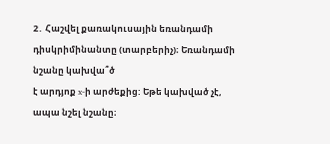2․ Հաշվել քառակուսային եռանդամի դիսկրիմինանտը (տարբերիչ)։ Եռանդամի նշանը կախվա՞ծ
է արդյոք x-ի արժեքից: Եթե կախված չէ, ապա նշել նշանը։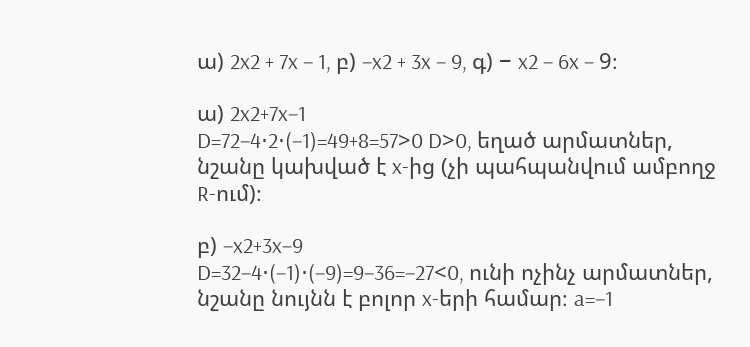ա) 2x2 + 7x − 1, բ) −x2 + 3x − 9, գ) − x2 − 6x − 9։

ա) 2x2+7x−1
D=72−4⋅2⋅(−1)=49+8=57>0 D>0, եղած արմատներ, նշանը կախված է x-ից (չի պահպանվում ամբողջ R-ում)։

բ) −x2+3x−9
D=32−4⋅(−1)⋅(−9)=9−36=−27<0, ունի ոչինչ արմատներ, նշանը նույնն է բոլոր x-երի համար։ a=−1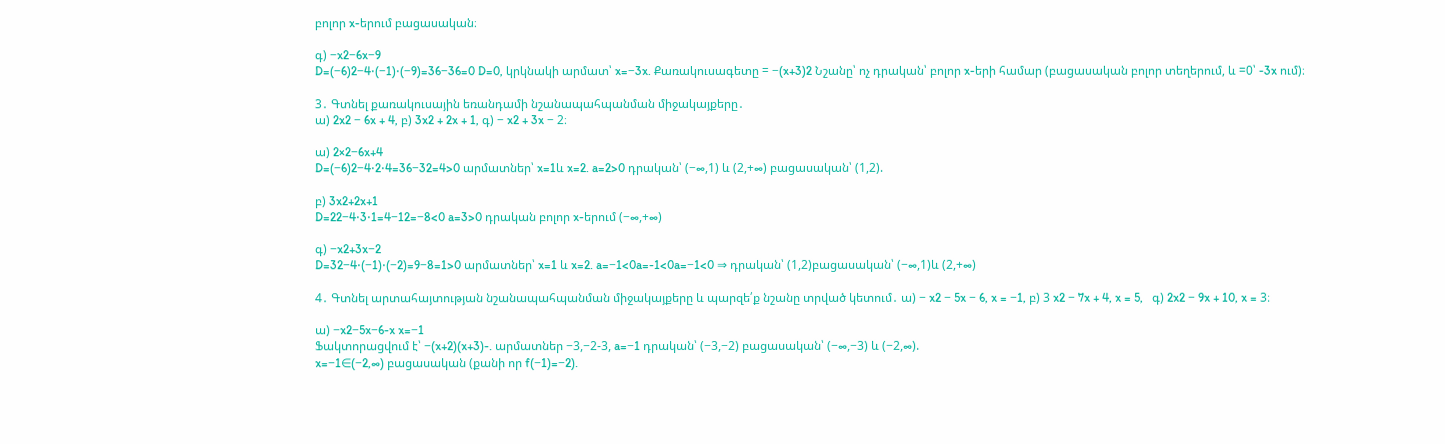բոլոր x-երում բացասական։

գ) −x2−6x−9
D=(−6)2−4⋅(−1)⋅(−9)=36−36=0 D=0, կրկնակի արմատ՝ x=−3x. Քառակուսագետը = −(x+3)2 Նշանը՝ ոչ դրական՝ բոլոր x-երի համար (բացասական բոլոր տեղերում, և =0՝ -3x ում)։

3․ Գտնել քառակուսային եռանդամի նշանապահպանման միջակայքերը․
ա) 2x2 − 6x + 4, բ) 3x2 + 2x + 1, գ) − x2 + 3x − 2։

ա) 2×2−6x+4
D=(−6)2−4⋅2⋅4=36−32=4>0 արմատներ՝ x=1և x=2. a=2>0 դրական՝ (−∞,1) և (2,+∞) բացասական՝ (1,2).

բ) 3x2+2x+1
D=22−4⋅3⋅1=4−12=−8<0 a=3>0 դրական բոլոր x-երում (−∞,+∞)

գ) −x2+3x−2
D=32−4⋅(−1)⋅(−2)=9−8=1>0 արմատներ՝ x=1 և x=2. a=−1<0a=-1<0a=−1<0 ⇒ դրական՝ (1,2)բացասական՝ (−∞,1)և (2,+∞)

4․ Գտնել արտահայտության նշանապահպանման միջակայքերը և պարզե՛ք նշանը տրված կետում․ ա) − x2 − 5x − 6, x = −1, բ) 3 x2 − 7x + 4, x = 5,   գ) 2x2 − 9x + 10, x = 3։

ա) −x2−5x−6-x x=−1
Ֆակտորացվում է՝ −(x+2)(x+3)-. արմատներ −3,−2-3, a=−1 դրական՝ (−3,−2) բացասական՝ (−∞,−3) և (−2,∞).
x=−1∈(−2,∞) բացասական (քանի որ f(−1)=−2).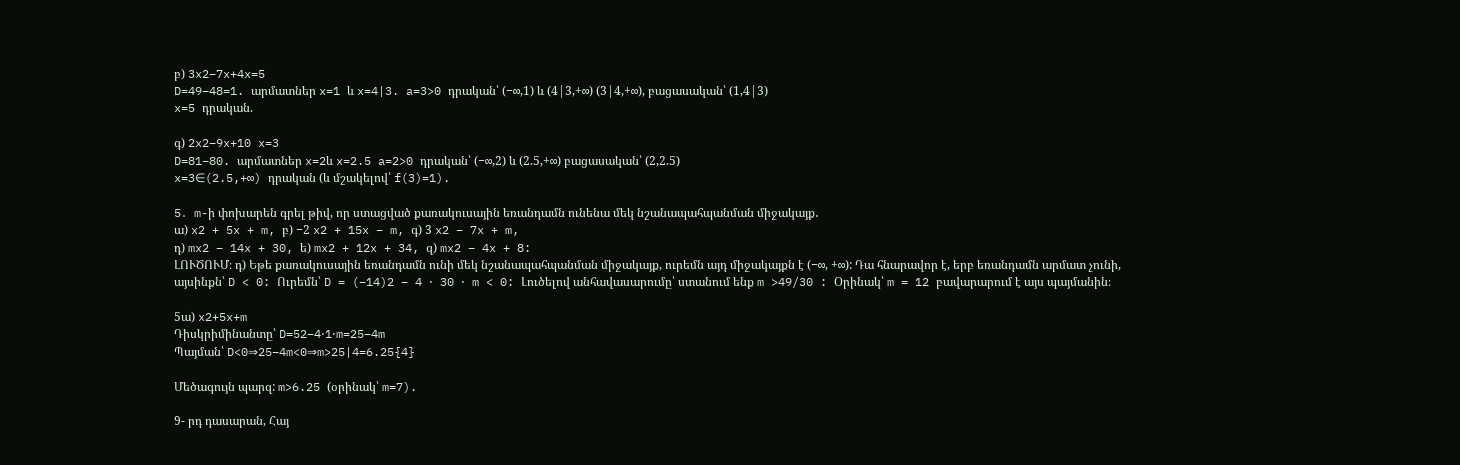բ) 3x2−7x+4x=5
D=49−48=1. արմատներ x=1 և x=4|3. a=3>0 դրական՝ (−∞,1) և (4|3,+∞) (3|4,+∞), բացասական՝ (1,4|3)
x=5 դրական.

գ) 2x2−9x+10 x=3
D=81−80. արմատներ x=2և x=2.5 a=2>0 դրական՝ (−∞,2) և (2.5,+∞) բացասական՝ (2,2.5)
x=3∈(2.5,+∞) դրական (և մշակելով՝ f(3)=1).

5․ m-ի փոխարեն գրել թիվ, որ ստացված քառակուսային եռանդամն ունենա մեկ նշանապահպանման միջակայք․
ա) x2 + 5x + m, բ) −2 x2 + 15x − m, գ) 3 x2 − 7x + m,
դ) mx2 − 14x + 30, ե) mx2 + 12x + 34, զ) mx2 − 4x + 8:
ԼՈՒԾՈՒՄ։ դ) Եթե քառակուսային եռանդամն ունի մեկ նշանապահպանման միջակայք, ուրեմն այդ միջակայքն է (−∞, +∞): Դա հնարավոր է, երբ եռանդամն արմատ չունի, այսինքն՝ D < 0: Ուրեմն՝ D = (−14)2 − 4 ⋅ 30 ⋅ m < 0: Լուծելով անհավասարումը՝ ստանում ենք m >49/30 : Օրինակ՝ m = 12 բավարարում է այս պայմանին։

5ա) x2+5x+m
Դիսկրիմինանտը՝ D=52−4⋅1⋅m=25−4m
Պայման՝ D<0⇒25−4m<0⇒m>25|4=6.25{4}

Մեծագույն պարզ: m>6.25 (օրինակ՝ m=7).

9- րդ դասարան, Հայ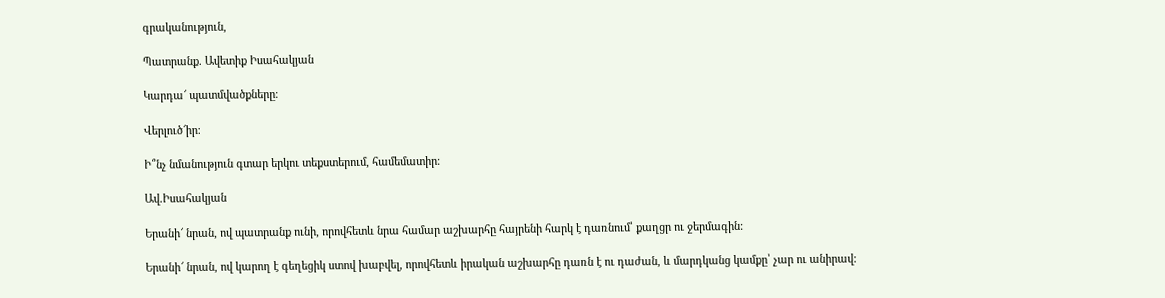գրականություն,

Պատրանք. Ավետիք Իսահակյան

Կարդա՜ պատմվածքները։

Վերլուծ՜իր։

Ի՞նչ նմանություն գտար երկու տեքստերում, համեմատիր։

Ավ.Իսահակյան

Երանի՜ նրան, ով պատրանք ունի, որովհետև նրա համար աշխարհը հայրենի հարկ է դառնում՝ քաղցր ու ջերմագին:

Երանի՜ նրան, ով կարող է գեղեցիկ ստով խաբվել, որովհետև իրական աշխարհը դառն է ու դաժան, և մարդկանց կամքը՝ չար ու անիրավ: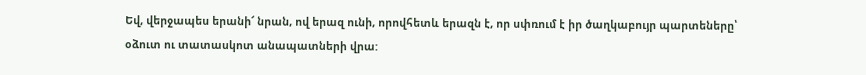Եվ, վերջապես երանի՜ նրան, ով երազ ունի, որովհետև երազն է, որ սփռում է իր ծաղկաբույր պարտեները՝ օձուտ ու տատասկոտ անապատների վրա: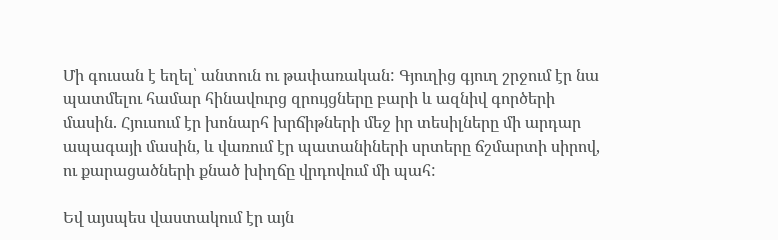Մի գուսան է եղել՝ անտուն ու թափառական: Գյուղից գյուղ շրջում էր նա պատմելու համար հինավուրց զրույցները բարի և ազնիվ գործերի մասին. Հյուսում էր խոնարհ խրճիթների մեջ իր տեսիլները մի արդար ապագայի մասին, և վառում էր պատանիների սրտերը ճշմարտի սիրով, ու քարացածների քնած խիղճը վրդովում մի պահ:

Եվ այսպես վաստակում էր այն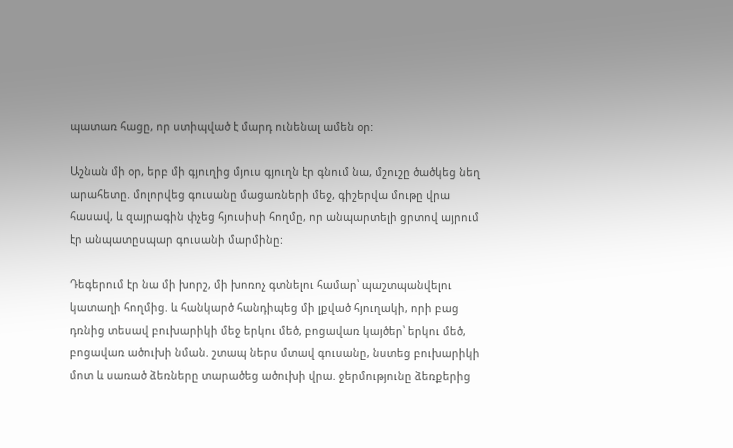պատառ հացը, որ ստիպված է մարդ ունենալ ամեն օր:

Աշնան մի օր, երբ մի գյուղից մյուս գյուղն էր գնում նա, մշուշը ծածկեց նեղ արահետը. մոլորվեց գուսանը մացառների մեջ, գիշերվա մութը վրա հասավ, և զայրագին փչեց հյուսիսի հողմը, որ անպարտելի ցրտով այրում էր անպատըսպար գուսանի մարմինը:

Դեգերում էր նա մի խորշ, մի խոռոչ գտնելու համար՝ պաշտպանվելու կատաղի հողմից. և հանկարծ հանդիպեց մի լքված հյուղակի, որի բաց դռնից տեսավ բուխարիկի մեջ երկու մեծ, բոցավառ կայծեր՝ երկու մեծ, բոցավառ ածուխի նման. շտապ ներս մտավ գուսանը, նստեց բուխարիկի մոտ և սառած ձեռները տարածեց ածուխի վրա. ջերմությունը ձեռքերից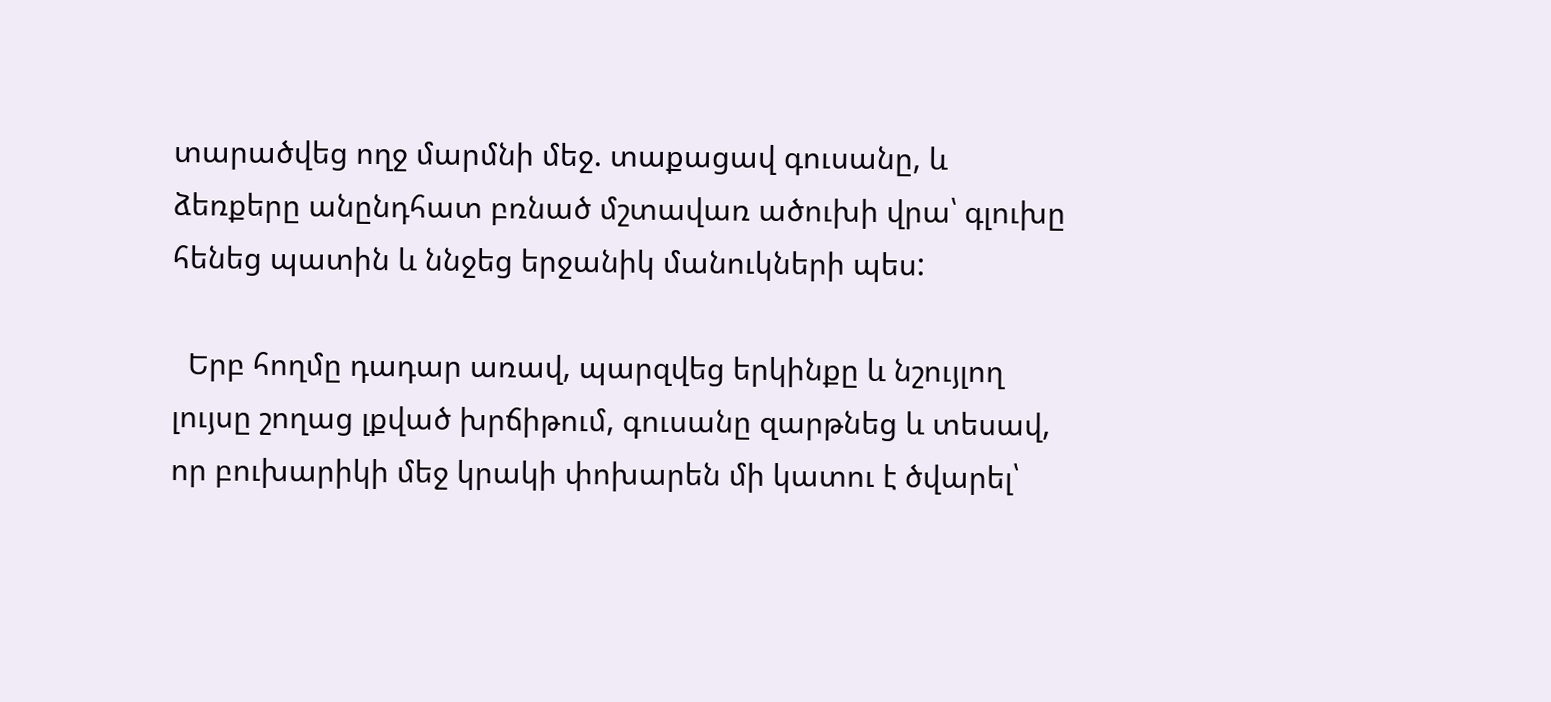տարածվեց ողջ մարմնի մեջ. տաքացավ գուսանը, և ձեռքերը անընդհատ բռնած մշտավառ ածուխի վրա՝ գլուխը հենեց պատին և ննջեց երջանիկ մանուկների պես:

  Երբ հողմը դադար առավ, պարզվեց երկինքը և նշույլող լույսը շողաց լքված խրճիթում, գուսանը զարթնեց և տեսավ, որ բուխարիկի մեջ կրակի փոխարեն մի կատու է ծվարել՝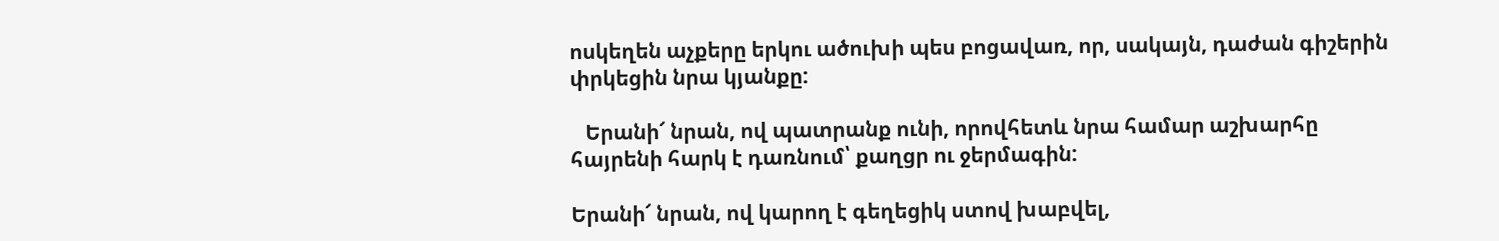ոսկեղեն աչքերը երկու ածուխի պես բոցավառ, որ, սակայն, դաժան գիշերին փրկեցին նրա կյանքը:

   Երանի՜ նրան, ով պատրանք ունի, որովհետև նրա համար աշխարհը հայրենի հարկ է դառնում՝ քաղցր ու ջերմագին:

Երանի՜ նրան, ով կարող է գեղեցիկ ստով խաբվել,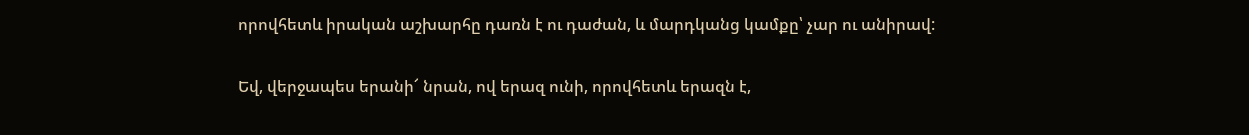որովհետև իրական աշխարհը դառն է ու դաժան, և մարդկանց կամքը՝ չար ու անիրավ:

Եվ, վերջապես երանի՜ նրան, ով երազ ունի, որովհետև երազն է,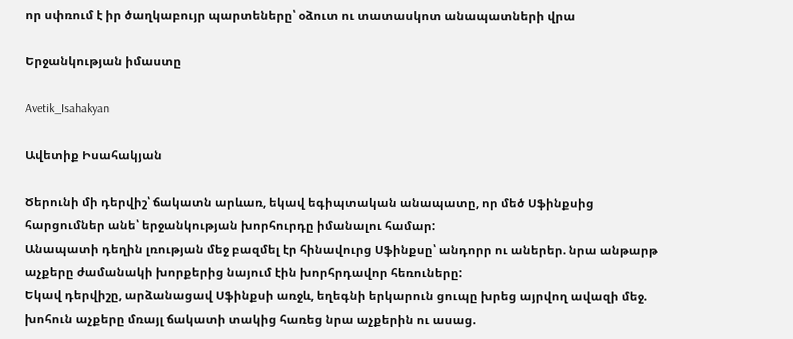որ սփռում է իր ծաղկաբույր պարտեները՝ օձուտ ու տատասկոտ անապատների վրա

Երջանկության իմաստը

Avetik_Isahakyan

Ավետիք Իսահակյան

Ծերունի մի դերվիշ՝ ճակատն արևառ, եկավ եգիպտական անապատը, որ մեծ Սֆինքսից հարցումներ անե՝ երջանկության խորհուրդը իմանալու համար:
Անապատի դեղին լռության մեջ բազմել էր հինավուրց Սֆինքսը՝ անդորր ու աներեր. նրա անթարթ աչքերը ժամանակի խորքերից նայում էին խորհրդավոր հեռուները:
Եկավ դերվիշը, արձանացավ Սֆինքսի առջև, եղեգնի երկարուն ցուպը խրեց այրվող ավազի մեջ. խոհուն աչքերը մռայլ ճակատի տակից հառեց նրա աչքերին ու ասաց.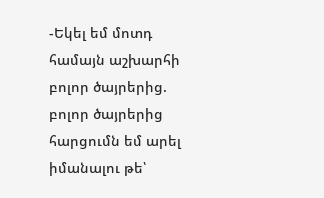-Եկել եմ մոտդ համայն աշխարհի բոլոր ծայրերից. բոլոր ծայրերից հարցումն եմ արել իմանալու թե՝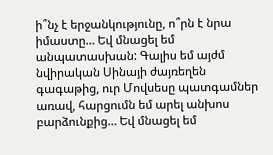ի՞նչ է երջանկությունը, ո՞րն է նրա իմաստը… Եվ մնացել եմ անպատասխան: Գալիս եմ այժմ նվիրական Սինայի ժայռեղեն գագաթից, ուր Մովսեսը պատգամներ առավ, հարցումն եմ արել անխոս բարձունքից… Եվ մնացել եմ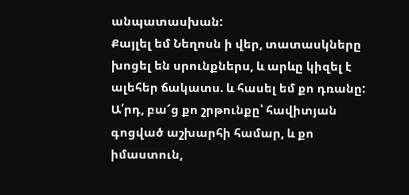անպատասխան:
Քայլել եմ Նեղոսն ի վեր, տատասկները խոցել են սրունքներս, և արևը կիզել է ալեհեր ճակատս. և հասել եմ քո դռանը: Ա՛րդ, բա՜ց քո շրթունքը՝ հավիտյան գոցված աշխարհի համար, և քո իմաստուն,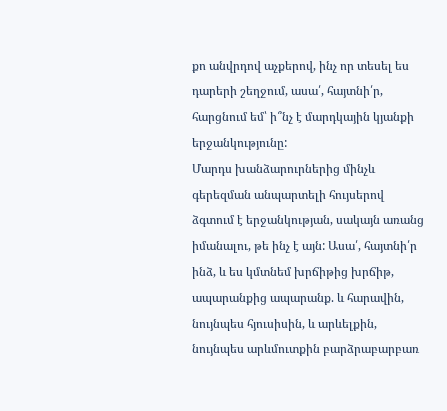քո անվրդով աչքերով, ինչ որ տեսել ես դարերի շեղջում, ասա՛, հայտնի՛ր, հարցնում եմ՝ ի՞նչ է մարդկային կյանքի երջանկությունը:
Մարդս խանձարուրներից մինչև գերեզման անպարտելի հույսերով ձգտում է երջանկության, սակայն առանց իմանալու, թե ինչ է այն: Ասա՛, հայտնի՛ր ինձ, և ես կմտնեմ խրճիթից խրճիթ, ապարանքից ապարանք. և հարավին, նույնպես հյուսիսին, և արևելքին, նույնպես արևմուտքին բարձրաբարբառ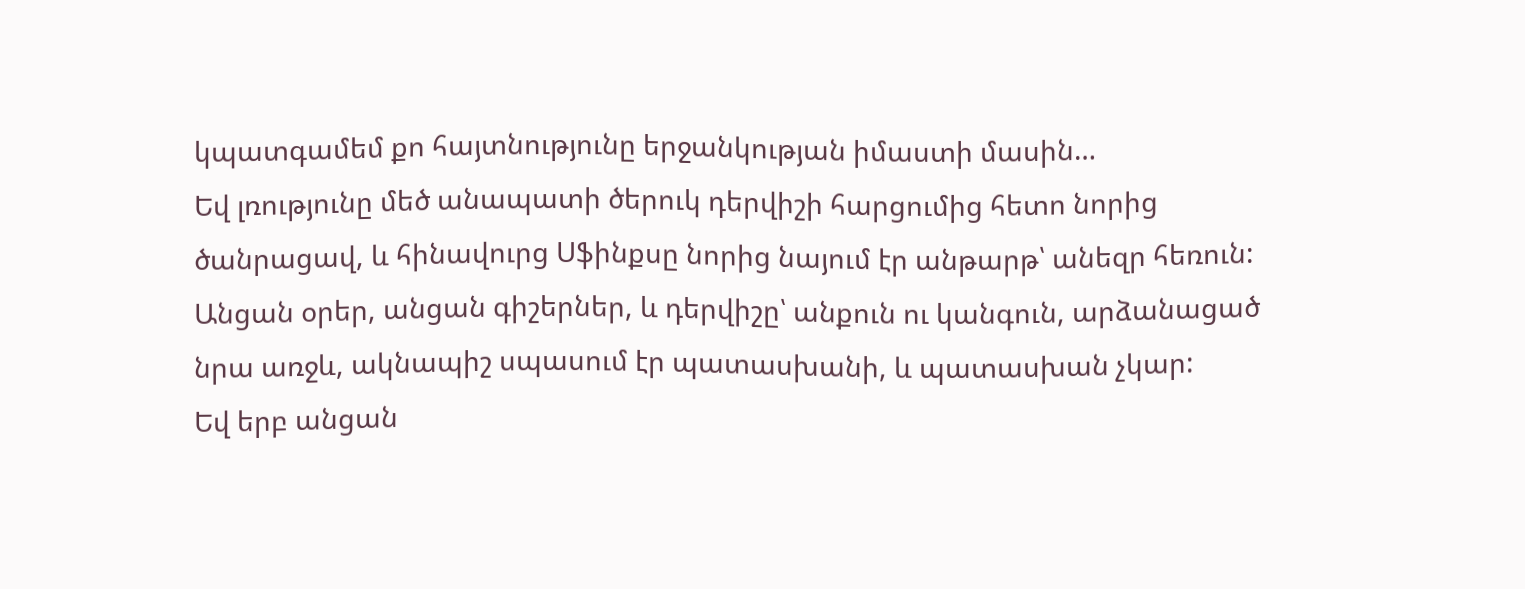կպատգամեմ քո հայտնությունը երջանկության իմաստի մասին…
Եվ լռությունը մեծ անապատի ծերուկ դերվիշի հարցումից հետո նորից ծանրացավ, և հինավուրց Սֆինքսը նորից նայում էր անթարթ՝ անեզր հեռուն: Անցան օրեր, անցան գիշերներ, և դերվիշը՝ անքուն ու կանգուն, արձանացած նրա առջև, ակնապիշ սպասում էր պատասխանի, և պատասխան չկար:
Եվ երբ անցան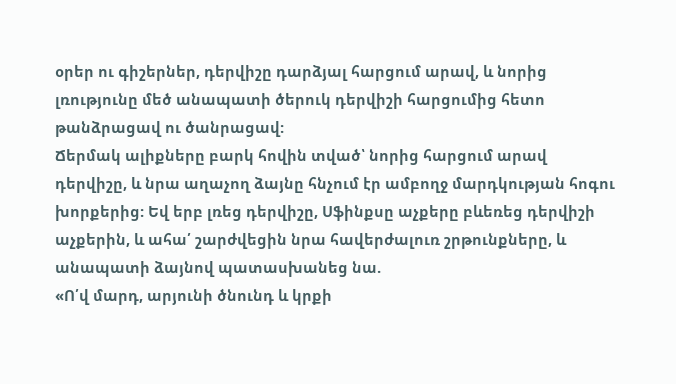օրեր ու գիշերներ, դերվիշը դարձյալ հարցում արավ, և նորից լռությունը մեծ անապատի ծերուկ դերվիշի հարցումից հետո թանձրացավ ու ծանրացավ:
Ճերմակ ալիքները բարկ հովին տված՝ նորից հարցում արավ դերվիշը, և նրա աղաչող ձայնը հնչում էր ամբողջ մարդկության հոգու խորքերից: Եվ երբ լռեց դերվիշը, Սֆինքսը աչքերը բևեռեց դերվիշի աչքերին, և ահա՛ շարժվեցին նրա հավերժալուռ շրթունքները, և անապատի ձայնով պատասխանեց նա.
«Ո՛վ մարդ, արյունի ծնունդ և կրքի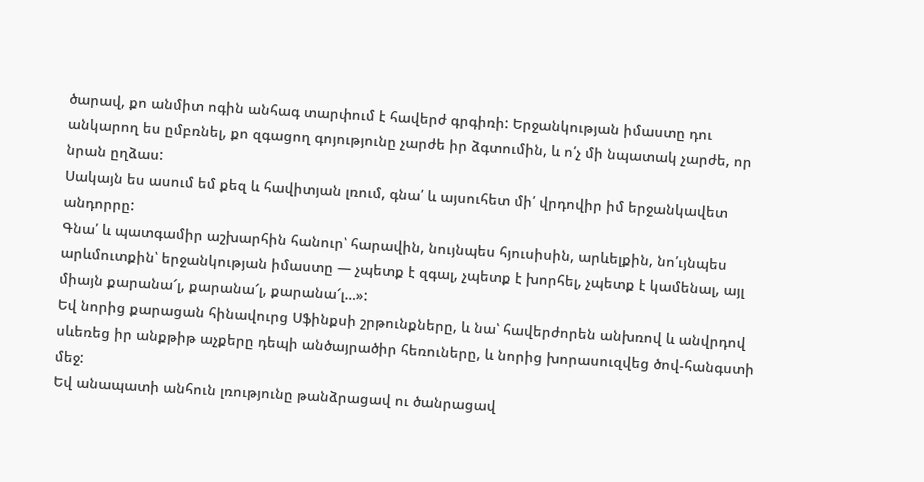ծարավ, քո անմիտ ոգին անհագ տարփում է հավերժ գրգիռի: Երջանկության իմաստը դու անկարող ես ըմբռնել, քո զգացող գոյությունը չարժե իր ձգտումին, և ո՛չ մի նպատակ չարժե, որ նրան ըղձաս:
Սակայն ես ասում եմ քեզ և հավիտյան լռում, գնա՛ և այսուհետ մի՛ վրդովիր իմ երջանկավետ անդորրը:
Գնա՛ և պատգամիր աշխարհին հանուր՝ հարավին, նույնպես հյուսիսին, արևելքին, նո՛ւյնպես արևմուտքին՝ երջանկության իմաստը — չպետք է զգալ, չպետք է խորհել, չպետք է կամենալ, այլ միայն քարանա՜լ, քարանա՜լ, քարանա՜լ…»:
Եվ նորից քարացան հինավուրց Սֆինքսի շրթունքները, և նա՝ հավերժորեն անխռով և անվրդով սևեռեց իր անքթիթ աչքերը դեպի անծայրածիր հեռուները, և նորից խորասուզվեց ծով-հանգստի մեջ:
Եվ անապատի անհուն լռությունը թանձրացավ ու ծանրացավ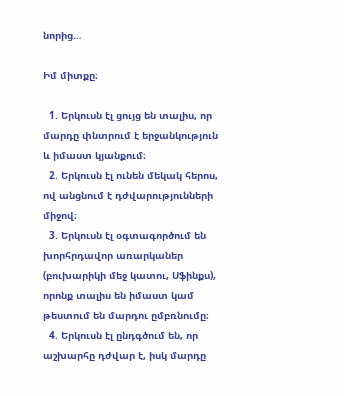նորից…

Իմ միտքը։

  1. Երկուսն էլ ցույց են տալիս, որ մարդը փնտրում է երջանկություն և իմաստ կյանքում։
  2. Երկուսն էլ ունեն մեկակ հերոս, ով անցնում է դժվարությունների միջով։
  3. Երկուսն էլ օգտագործում են խորհրդավոր առարկաներ (բուխարիկի մեջ կատու, Սֆինքս), որոնք տալիս են իմաստ կամ թեստում են մարդու ըմբռնումը։
  4. Երկուսն էլ ընդգծում են, որ աշխարհը դժվար է, իսկ մարդը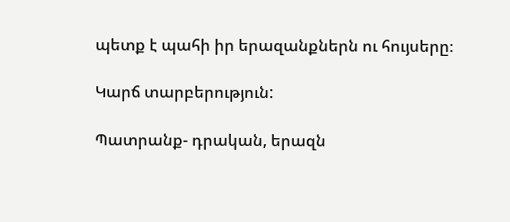պետք է պահի իր երազանքներն ու հույսերը։

Կարճ տարբերություն:

Պատրանք- դրական, երազն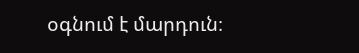օգնում է մարդուն։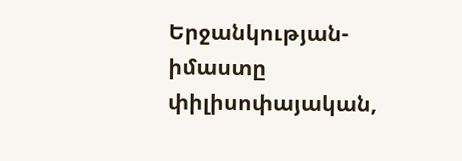Երջանկության- իմաստը փիլիսոփայական,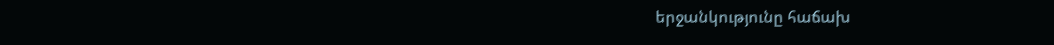երջանկությունը հաճախ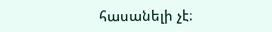հասանելի չէ։